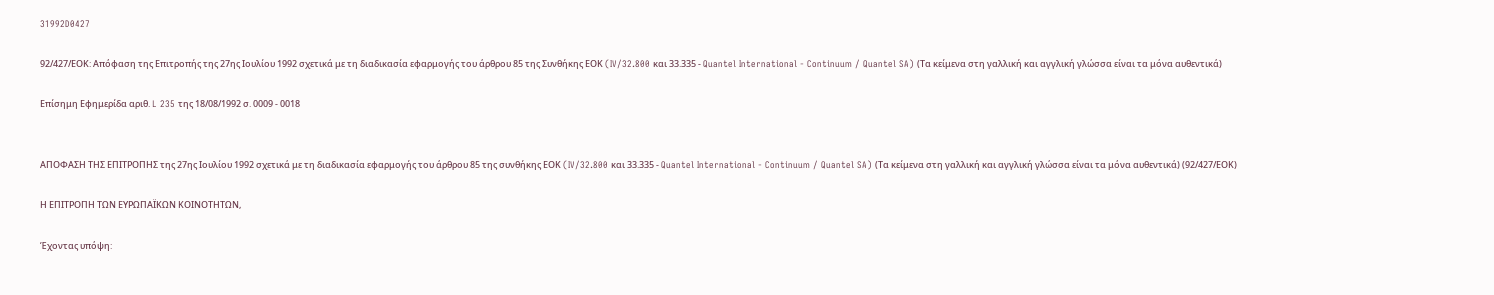31992D0427

92/427/ΕΟΚ: Απόφαση της Επιτροπής της 27ης Ιουλίου 1992 σχετικά με τη διαδικασία εφαρμογής του άρθρου 85 της Συνθήκης ΕΟΚ (IV/32.800 και 33.335 - Quantel International - Continuum / Quantel SA) (Τα κείμενα στη γαλλική και αγγλική γλώσσα είναι τα μόνα αυθεντικά)

Επίσημη Εφημερίδα αριθ. L 235 της 18/08/1992 σ. 0009 - 0018


ΑΠΟΦΑΣΗ ΤΗΣ ΕΠΙΤΡΟΠΗΣ της 27ης Ιουλίου 1992 σχετικά με τη διαδικασία εφαρμογής του άρθρου 85 της συνθήκης ΕΟΚ (IV/32.800 και 33.335 - Quantel International - Continuum / Quantel SA) (Τα κείμενα στη γαλλική και αγγλική γλώσσα είναι τα μόνα αυθεντικά) (92/427/ΕΟΚ)

Η ΕΠΙΤΡΟΠΗ ΤΩΝ ΕΥΡΩΠΑΪΚΩΝ ΚΟΙΝΟΤΗΤΩΝ,

Έχοντας υπόψη: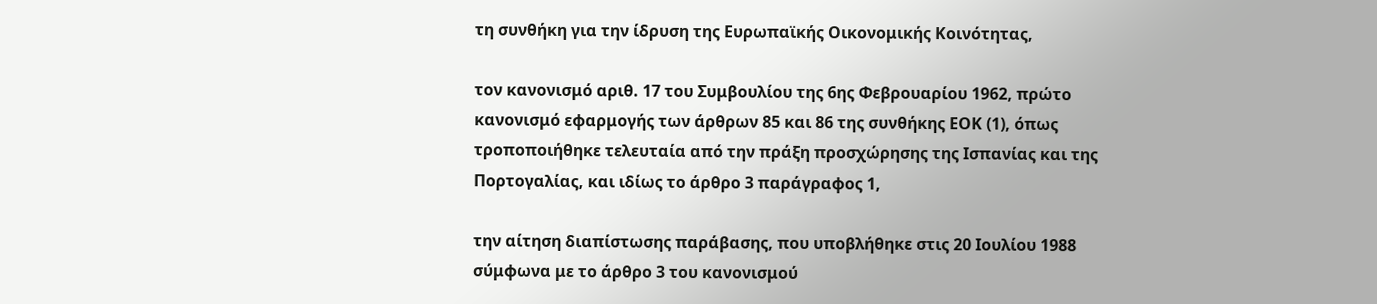τη συνθήκη για την ίδρυση της Ευρωπαϊκής Οικονομικής Κοινότητας,

τον κανονισμό αριθ. 17 του Συμβουλίου της 6ης Φεβρουαρίου 1962, πρώτο κανονισμό εφαρμογής των άρθρων 85 και 86 της συνθήκης ΕΟΚ (1), όπως τροποποιήθηκε τελευταία από την πράξη προσχώρησης της Ισπανίας και της Πορτογαλίας, και ιδίως το άρθρο 3 παράγραφος 1,

την αίτηση διαπίστωσης παράβασης, που υποβλήθηκε στις 20 Ιουλίου 1988 σύμφωνα με το άρθρο 3 του κανονισμού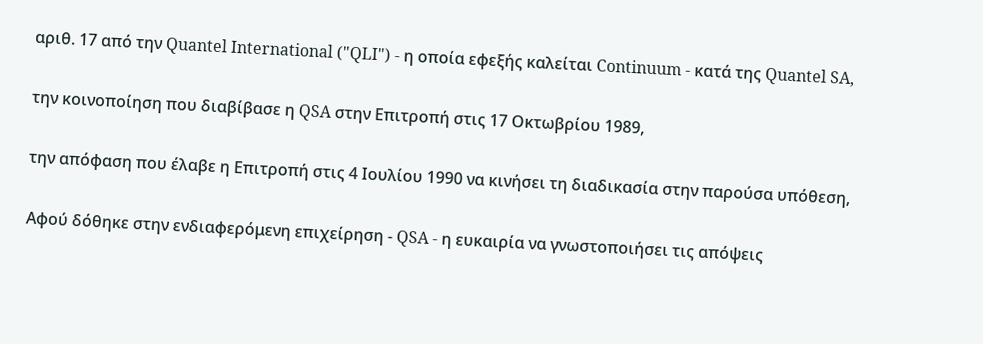αριθ. 17 από την Quantel International ("QLI") - η οποία εφεξής καλείται Continuum - κατά της Quantel SA,

την κοινοποίηση που διαβίβασε η QSA στην Επιτροπή στις 17 Οκτωβρίου 1989,

την απόφαση που έλαβε η Επιτροπή στις 4 Ιουλίου 1990 να κινήσει τη διαδικασία στην παρούσα υπόθεση,

Αφού δόθηκε στην ενδιαφερόμενη επιχείρηση - QSA - η ευκαιρία να γνωστοποιήσει τις απόψεις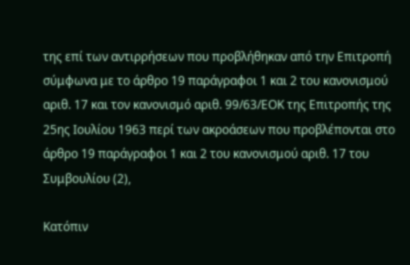της επί των αντιρρήσεων που προβλήθηκαν από την Επιτροπή σύμφωνα με το άρθρο 19 παράγραφοι 1 και 2 του κανονισμού αριθ. 17 και τον κανονισμό αριθ. 99/63/ΕΟΚ της Επιτροπής της 25ης Ιουλίου 1963 περί των ακροάσεων που προβλέπονται στο άρθρο 19 παράγραφοι 1 και 2 του κανονισμού αριθ. 17 του Συμβουλίου (2),

Κατόπιν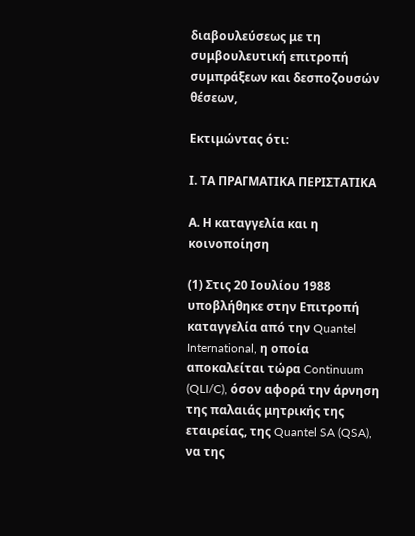διαβουλεύσεως με τη συμβουλευτική επιτροπή συμπράξεων και δεσποζουσών θέσεων,

Εκτιμώντας ότι:

Ι. ΤΑ ΠΡΑΓΜΑΤΙΚΑ ΠΕΡΙΣΤΑΤΙΚΑ

Α. Η καταγγελία και η κοινοποίηση

(1) Στις 20 Ιουλίου 1988 υποβλήθηκε στην Επιτροπή καταγγελία από την Quantel International, η οποία αποκαλείται τώρα Continuum (QLI/C), όσον αφορά την άρνηση της παλαιάς μητρικής της εταιρείας, της Quantel SA (QSA), να της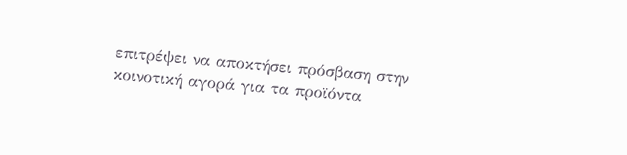επιτρέψει να αποκτήσει πρόσβαση στην κοινοτική αγορά για τα προϊόντα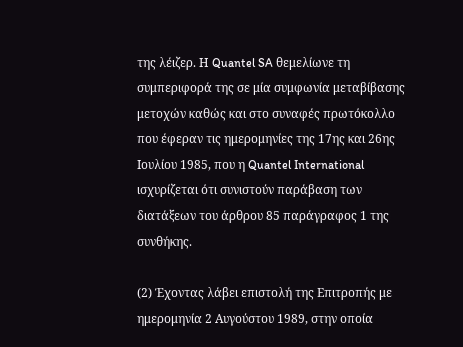της λέιζερ. Η Quantel SA θεμελίωνε τη συμπεριφορά της σε μία συμφωνία μεταβίβασης μετοχών καθώς και στο συναφές πρωτόκολλο που έφεραν τις ημερομηνίες της 17ης και 26ης Ιουλίου 1985, που η Quantel International ισχυρίζεται ότι συνιστούν παράβαση των διατάξεων του άρθρου 85 παράγραφος 1 της συνθήκης.

(2) Έχοντας λάβει επιστολή της Επιτροπής με ημερομηνία 2 Αυγούστου 1989, στην οποία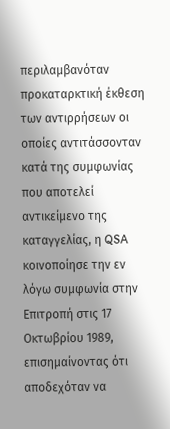περιλαμβανόταν προκαταρκτική έκθεση των αντιρρήσεων οι οποίες αντιτάσσονταν κατά της συμφωνίας που αποτελεί αντικείμενο της καταγγελίας, η QSA κοινοποίησε την εν λόγω συμφωνία στην Επιτροπή στις 17 Οκτωβρίου 1989, επισημαίνοντας ότι αποδεχόταν να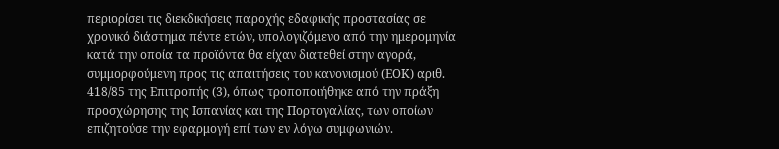περιορίσει τις διεκδικήσεις παροχής εδαφικής προστασίας σε χρονικό διάστημα πέντε ετών, υπολογιζόμενο από την ημερομηνία κατά την οποία τα προϊόντα θα είχαν διατεθεί στην αγορά, συμμορφούμενη προς τις απαιτήσεις του κανονισμού (ΕΟΚ) αριθ. 418/85 της Επιτροπής (3), όπως τροποποιήθηκε από την πράξη προσχώρησης της Ισπανίας και της Πορτογαλίας, των οποίων επιζητούσε την εφαρμογή επί των εν λόγω συμφωνιών.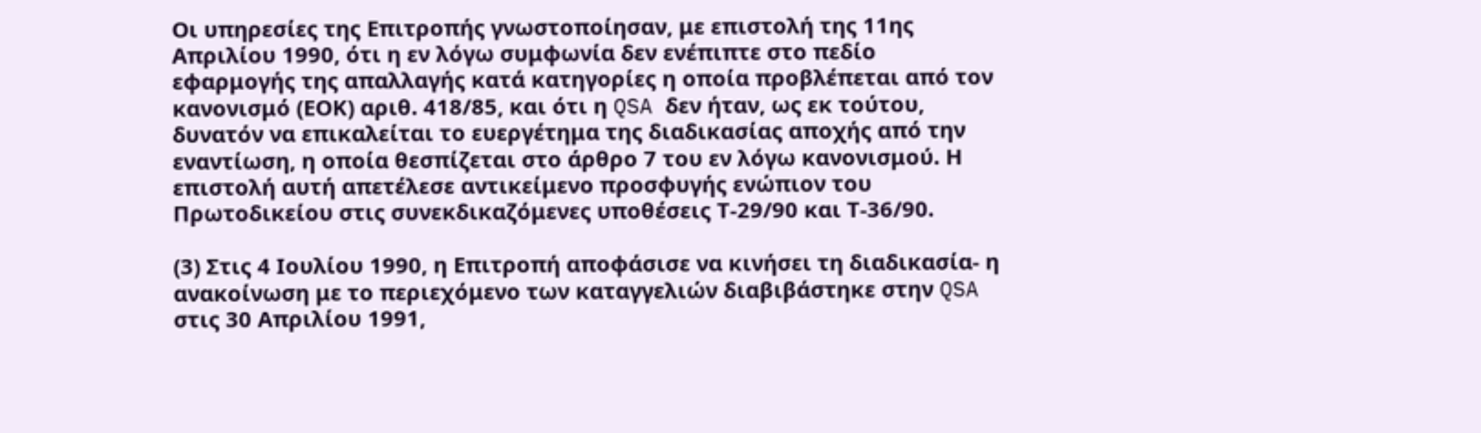Οι υπηρεσίες της Επιτροπής γνωστοποίησαν, με επιστολή της 11ης Απριλίου 1990, ότι η εν λόγω συμφωνία δεν ενέπιπτε στο πεδίο εφαρμογής της απαλλαγής κατά κατηγορίες η οποία προβλέπεται από τον κανονισμό (ΕΟΚ) αριθ. 418/85, και ότι η QSA δεν ήταν, ως εκ τούτου, δυνατόν να επικαλείται το ευεργέτημα της διαδικασίας αποχής από την εναντίωση, η οποία θεσπίζεται στο άρθρο 7 του εν λόγω κανονισμού. Η επιστολή αυτή απετέλεσε αντικείμενο προσφυγής ενώπιον του Πρωτοδικείου στις συνεκδικαζόμενες υποθέσεις Τ-29/90 και Τ-36/90.

(3) Στις 4 Ιουλίου 1990, η Επιτροπή αποφάσισε να κινήσει τη διαδικασία- η ανακοίνωση με το περιεχόμενο των καταγγελιών διαβιβάστηκε στην QSA στις 30 Απριλίου 1991,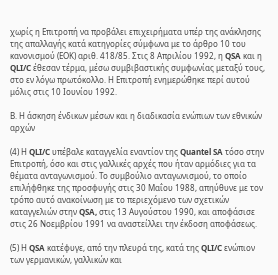χωρίς η Επιτροπή να προβάλει επιχειρήματα υπέρ της ανάκλησης της απαλλαγής κατά κατηγορίες σύμφωνα με το άρθρο 10 του κανονισμού (ΕΟΚ) αριθ. 418/85. Στις 8 Απριλίου 1992, η QSA και η QLI/C έθεσαν τέρμα, μέσω συμβιβαστικής συμφωνίας μεταξύ τους, στο εν λόγω πρωτόκολλο. Η Επιτροπή ενημερώθηκε περί αυτού μόλις στις 10 Ιουνίου 1992.

Β. Η άσκηση ένδικων μέσων και η διαδικασία ενώπιων των εθνικών αρχών

(4) Η QLI/C υπέβαλε καταγγελία εναντίον της Quantel SA τόσο στην Επιτροπή, όσο και στις γαλλικές αρχές που ήταν αρμόδιες για τα θέματα ανταγωνισμού. Το συμβούλιο ανταγωνισμού, το οποίο επιλήφθηκε της προσφυγής στις 30 Μαΐου 1988, απηύθυνε με τον τρόπο αυτό ανακοίνωση με το περιεχόμενο των σχετικών καταγγελιών στην QSA, στις 13 Αυγούστου 1990, και αποφάσισε στις 26 Νοεμβρίου 1991 να αναστείλλει την έκδοση αποφάσεως.

(5) Η QSA κατέφυγε, από την πλευρά της, κατά της QLI/C ενώπιον των γερμανικών, γαλλικών και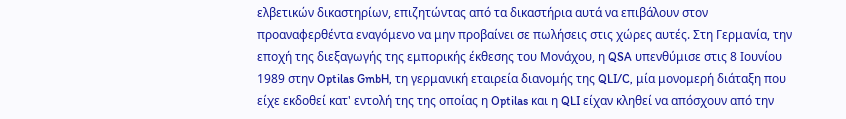ελβετικών δικαστηρίων, επιζητώντας από τα δικαστήρια αυτά να επιβάλουν στον προαναφερθέντα εναγόμενο να μην προβαίνει σε πωλήσεις στις χώρες αυτές. Στη Γερμανία, την εποχή της διεξαγωγής της εμπορικής έκθεσης του Μονάχου, η QSA υπενθύμισε στις 8 Ιουνίου 1989 στην Optilas GmbH, τη γερμανική εταιρεία διανομής της QLI/C, μία μονομερή διάταξη που είχε εκδοθεί κατ' εντολή της της οποίας η Optilas και η QLI είχαν κληθεί να απόσχουν από την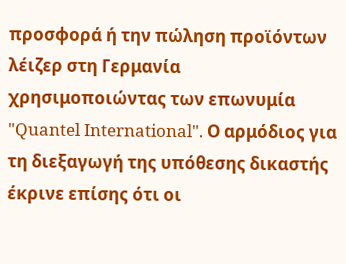προσφορά ή την πώληση προϊόντων λέιζερ στη Γερμανία χρησιμοποιώντας των επωνυμία "Quantel International". Ο αρμόδιος για τη διεξαγωγή της υπόθεσης δικαστής έκρινε επίσης ότι οι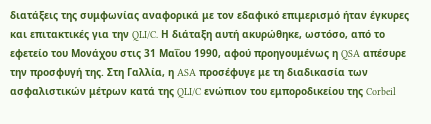διατάξεις της συμφωνίας αναφορικά με τον εδαφικό επιμερισμό ήταν έγκυρες και επιτακτικές για την QLI/C. Η διάταξη αυτή ακυρώθηκε, ωστόσο, από το εφετείο του Μονάχου στις 31 Μαΐου 1990, αφού προηγουμένως η QSA απέσυρε την προσφυγή της. Στη Γαλλία, η ASA προσέφυγε με τη διαδικασία των ασφαλιστικών μέτρων κατά της QLI/C ενώπιον του εμποροδικείου της Corbeil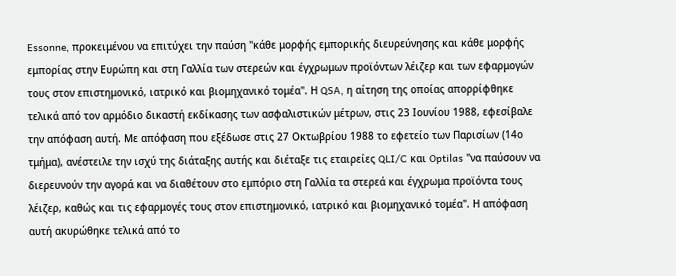Essonne, προκειμένου να επιτύχει την παύση "κάθε μορφής εμπορικής διευρεύνησης και κάθε μορφής εμπορίας στην Ευρώπη και στη Γαλλία των στερεών και έγχρωμων προϊόντων λέιζερ και των εφαρμογών τους στον επιστημονικό, ιατρικό και βιομηχανικό τομέα". Η QSA, η αίτηση της οποίας απορρίφθηκε τελικά από τον αρμόδιο δικαστή εκδίκασης των ασφαλιστικών μέτρων, στις 23 Ιουνίου 1988, εφεσίβαλε την απόφαση αυτή. Με απόφαση που εξέδωσε στις 27 Οκτωβρίου 1988 το εφετείο των Παρισίων (14ο τμήμα), ανέστειλε την ισχύ της διάταξης αυτής και διέταξε τις εταιρείες QLI/C και Optilas "να παύσουν να διερευνούν την αγορά και να διαθέτουν στο εμπόριο στη Γαλλία τα στερεά και έγχρωμα προϊόντα τους λέιζερ, καθώς και τις εφαρμογές τους στον επιστημονικό, ιατρικό και βιομηχανικό τομέα". Η απόφαση αυτή ακυρώθηκε τελικά από το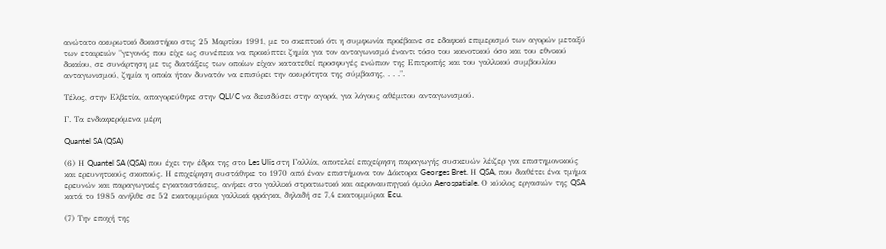ανώτατο ακυρωτικό δικαστήριο στις 25 Μαρτίου 1991, με το σκεπτικό ότι η συμφωνία προέβαινε σε εδαφικό επιμερισμό των αγορών μεταξύ των εταιρειών "γεγονός που είχε ως συνέπεια να προκύπτει ζημία για τον ανταγωνισμό έναντι τόσο του κοινοτικού όσο και του εθνικού δικαίου, σε συνάρτηση με τις διατάξεις των οποίων είχαν κατατεθεί προσφυγές ενώπιον της Επιτροπής και του γαλλικού συμβουλίου ανταγωνισμού, ζημία η οποία ήταν δυνατόν να επισύρει την ακυρότητα της σύμβασης, . . .".

Τέλος, στην Ελβετία, απαγορεύθηκε στην QLI/C να διεισδύσει στην αγορά, για λόγους αθέμιτου ανταγωνισμού.

Γ. Τα ενδιαφερόμενα μέρη

Quantel SA (QSA)

(6) Η Quantel SA (QSA) που έχει την έδρα της στο Les Ulis στη Γαλλία, αποτελεί επιχείρηση παραγωγής συσκευών λέιζερ για επιστημονικούς και ερευνητικούς σκοπούς. Η επιχείρηση συστάθηκε το 1970 από έναν επιστήμονα τον Δόκτορα Georges Bret. Η QSA, που διαθέτει ένα τμήμα ερευνών και παραγωγικές εγκαταστάσεις, ανήκει στο γαλλικό στρατιωτικό και αεροναυπηγικό όμιλο Aerospatiale. Ο κύκλος εργασιών της QSA κατά το 1985 ανήλθε σε 52 εκατομμύρια γαλλικά φράγκα, δηλαδή σε 7,4 εκατομμύρια Ecu.

(7) Την εποχή της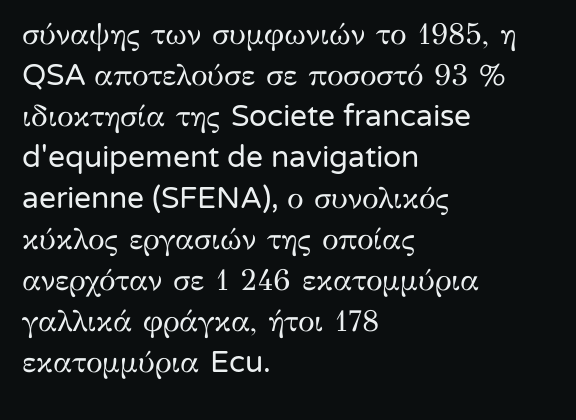σύναψης των συμφωνιών το 1985, η QSA αποτελούσε σε ποσοστό 93 % ιδιοκτησία της Societe francaise d'equipement de navigation aerienne (SFENA), ο συνολικός κύκλος εργασιών της οποίας ανερχόταν σε 1 246 εκατομμύρια γαλλικά φράγκα, ήτοι 178 εκατομμύρια Ecu.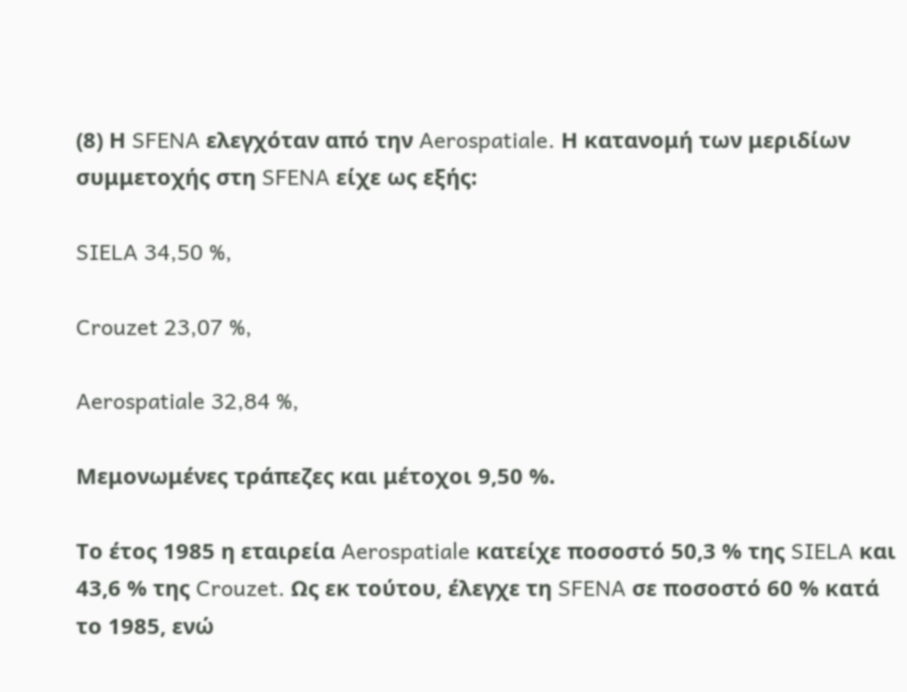(8) Η SFENA ελεγχόταν από την Aerospatiale. Η κατανομή των μεριδίων συμμετοχής στη SFENA είχε ως εξής:

SIELA 34,50 %,

Crouzet 23,07 %,

Aerospatiale 32,84 %,

Μεμονωμένες τράπεζες και μέτοχοι 9,50 %.

Το έτος 1985 η εταιρεία Aerospatiale κατείχε ποσοστό 50,3 % της SIELA και 43,6 % της Crouzet. Ως εκ τούτου, έλεγχε τη SFENA σε ποσοστό 60 % κατά το 1985, ενώ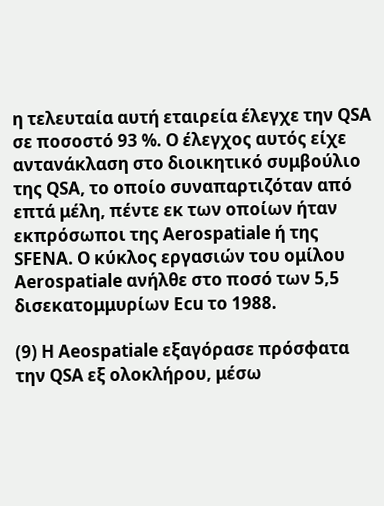η τελευταία αυτή εταιρεία έλεγχε την QSA σε ποσοστό 93 %. Ο έλεγχος αυτός είχε αντανάκλαση στο διοικητικό συμβούλιο της QSA, το οποίο συναπαρτιζόταν από επτά μέλη, πέντε εκ των οποίων ήταν εκπρόσωποι της Aerospatiale ή της SFENA. Ο κύκλος εργασιών του ομίλου Aerospatiale ανήλθε στο ποσό των 5,5 δισεκατομμυρίων Ecu το 1988.

(9) Η Aeospatiale εξαγόρασε πρόσφατα την QSA εξ ολοκλήρου, μέσω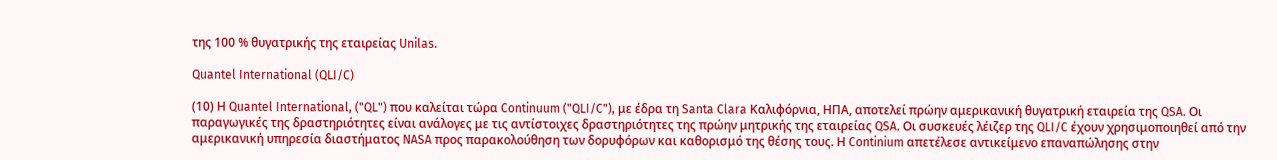της 100 % θυγατρικής της εταιρείας Unilas.

Quantel International (QLI/C)

(10) Η Quantel International, ("QL") που καλείται τώρα Continuum ("QLI/C"), με έδρα τη Santa Clara Καλιφόρνια, ΗΠΑ, αποτελεί πρώην αμερικανική θυγατρική εταιρεία της QSA. Οι παραγωγικές της δραστηριότητες είναι ανάλογες με τις αντίστοιχες δραστηριότητες της πρώην μητρικής της εταιρείας QSA. Οι συσκευές λέιζερ της QLI/C έχουν χρησιμοποιηθεί από την αμερικανική υπηρεσία διαστήματος NASA προς παρακολούθηση των δορυφόρων και καθορισμό της θέσης τους. Η Continium απετέλεσε αντικείμενο επαναπώλησης στην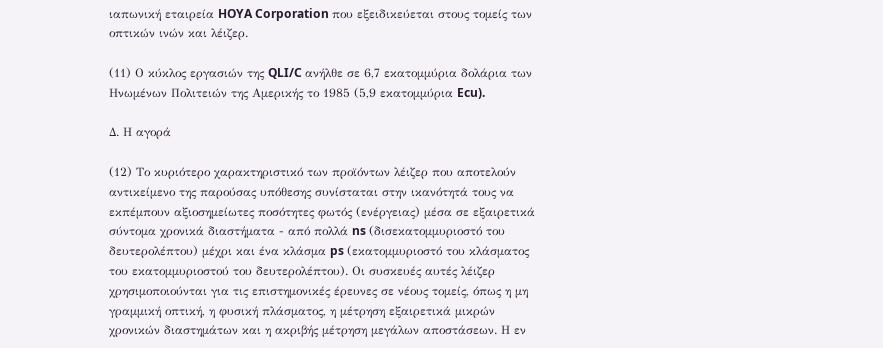ιαπωνική εταιρεία HOYA Corporation που εξειδικεύεται στους τομείς των οπτικών ινών και λέιζερ.

(11) Ο κύκλος εργασιών της QLI/C ανήλθε σε 6,7 εκατομμύρια δολάρια των Ηνωμένων Πολιτειών της Αμερικής το 1985 (5,9 εκατομμύρια Ecu).

Δ. Η αγορά

(12) Το κυριότερο χαρακτηριστικό των προϊόντων λέιζερ που αποτελούν αντικείμενο της παρούσας υπόθεσης συνίσταται στην ικανότητά τους να εκπέμπουν αξιοσημείωτες ποσότητες φωτός (ενέργειας) μέσα σε εξαιρετικά σύντομα χρονικά διαστήματα - από πολλά ns (δισεκατομμυριοστό του δευτερολέπτου) μέχρι και ένα κλάσμα ps (εκατομμυριοστό του κλάσματος του εκατομμυριοστού του δευτερολέπτου). Οι συσκευές αυτές λέιζερ χρησιμοποιούνται για τις επιστημονικές έρευνες σε νέους τομείς, όπως η μη γραμμική οπτική, η φυσική πλάσματος, η μέτρηση εξαιρετικά μικρών χρονικών διαστημάτων και η ακριβής μέτρηση μεγάλων αποστάσεων. Η εν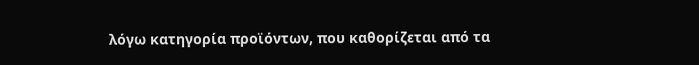λόγω κατηγορία προϊόντων, που καθορίζεται από τα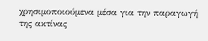χρησιμοποιούμενα μέσα για την παραγωγή της ακτίνας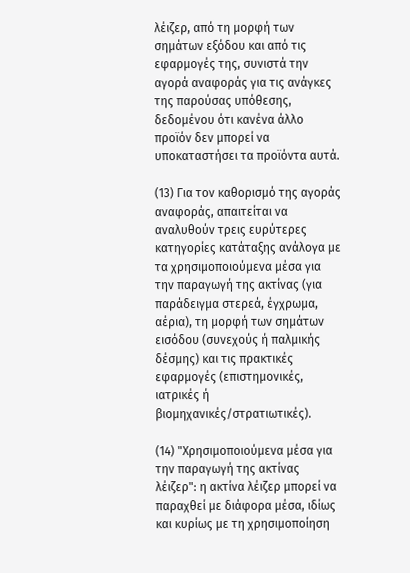λέιζερ, από τη μορφή των σημάτων εξόδου και από τις εφαρμογές της, συνιστά την αγορά αναφοράς για τις ανάγκες της παρούσας υπόθεσης, δεδομένου ότι κανένα άλλο προϊόν δεν μπορεί να υποκαταστήσει τα προϊόντα αυτά.

(13) Για τον καθορισμό της αγοράς αναφοράς, απαιτείται να αναλυθούν τρεις ευρύτερες κατηγορίες κατάταξης ανάλογα με τα χρησιμοποιούμενα μέσα για την παραγωγή της ακτίνας (για παράδειγμα στερεά, έγχρωμα, αέρια), τη μορφή των σημάτων εισόδου (συνεχούς ή παλμικής δέσμης) και τις πρακτικές εφαρμογές (επιστημονικές, ιατρικές ή βιομηχανικές/στρατιωτικές).

(14) "Χρησιμοποιούμενα μέσα για την παραγωγή της ακτίνας λέιζερ": η ακτίνα λέιζερ μπορεί να παραχθεί με διάφορα μέσα, ιδίως και κυρίως με τη χρησιμοποίηση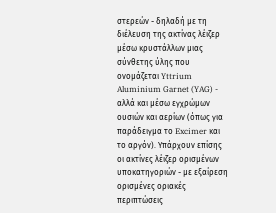στερεών - δηλαδή με τη διέλευση της ακτίνας λέιζερ μέσω κρυστάλλων μιας σύνθετης ύλης που ονομάζεται Yttrium Aluminium Garnet (YAG) - αλλά και μέσω εγχρώμων ουσιών και αερίων (όπως για παράδειγμα το Excimer και το αργόν). Υπάρχουν επίσης οι ακτίνες λέιζερ ορισμένων υποκατηγοριών - με εξαίρεση ορισμένες οριακές περιπτώσεις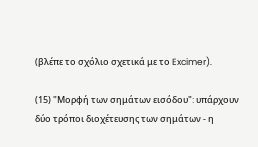(βλέπε το σχόλιο σχετικά με το Excimer).

(15) "Μορφή των σημάτων εισόδου": υπάρχουν δύο τρόποι διοχέτευσης των σημάτων - η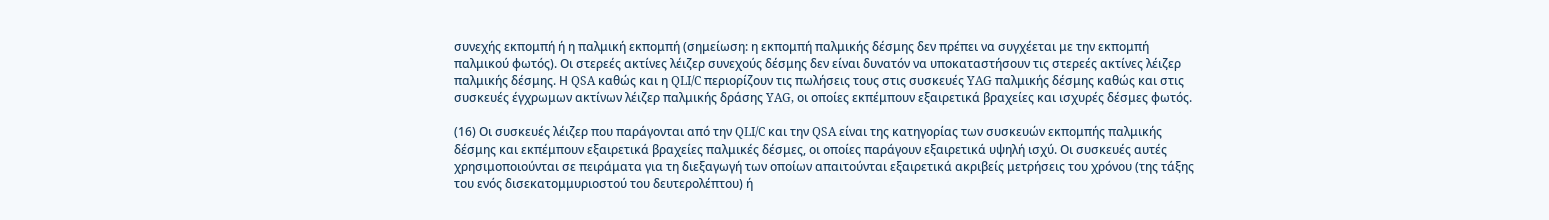συνεχής εκπομπή ή η παλμική εκπομπή (σημείωση: η εκπομπή παλμικής δέσμης δεν πρέπει να συγχέεται με την εκπομπή παλμικού φωτός). Οι στερεές ακτίνες λέιζερ συνεχούς δέσμης δεν είναι δυνατόν να υποκαταστήσουν τις στερεές ακτίνες λέιζερ παλμικής δέσμης. Η QSA καθώς και η QLI/C περιορίζουν τις πωλήσεις τους στις συσκευές YAG παλμικής δέσμης καθώς και στις συσκευές έγχρωμων ακτίνων λέιζερ παλμικής δράσης YAG, οι οποίες εκπέμπουν εξαιρετικά βραχείες και ισχυρές δέσμες φωτός.

(16) Οι συσκευές λέιζερ που παράγονται από την QLI/C και την QSA είναι της κατηγορίας των συσκευών εκπομπής παλμικής δέσμης και εκπέμπουν εξαιρετικά βραχείες παλμικές δέσμες, οι οποίες παράγουν εξαιρετικά υψηλή ισχύ. Οι συσκευές αυτές χρησιμοποιούνται σε πειράματα για τη διεξαγωγή των οποίων απαιτούνται εξαιρετικά ακριβείς μετρήσεις του χρόνου (της τάξης του ενός δισεκατομμυριοστού του δευτερολέπτου) ή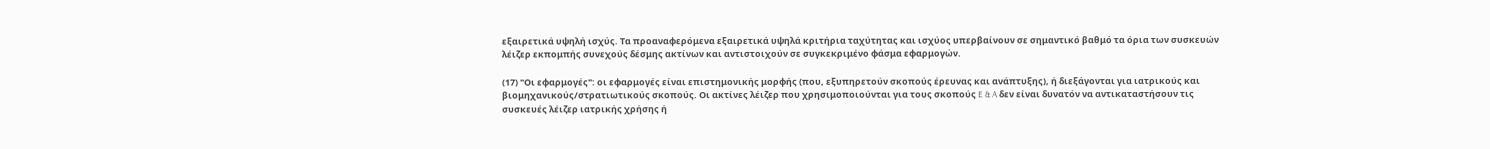εξαιρετικά υψηλή ισχύς. Τα προαναφερόμενα εξαιρετικά υψηλά κριτήρια ταχύτητας και ισχύος υπερβαίνουν σε σημαντικό βαθμό τα όρια των συσκευών λέιζερ εκπομπής συνεχούς δέσμης ακτίνων και αντιστοιχούν σε συγκεκριμένο φάσμα εφαρμογών.

(17) "Οι εφαρμογές": οι εφαρμογές είναι επιστημονικής μορφής (που, εξυπηρετούν σκοπούς έρευνας και ανάπτυξης), ή διεξάγονται για ιατρικούς και βιομηχανικούς/στρατιωτικούς σκοπούς. Οι ακτίνες λέιζερ που χρησιμοποιούνται για τους σκοπούς E & A δεν είναι δυνατόν να αντικαταστήσουν τις συσκευές λέιζερ ιατρικής χρήσης ή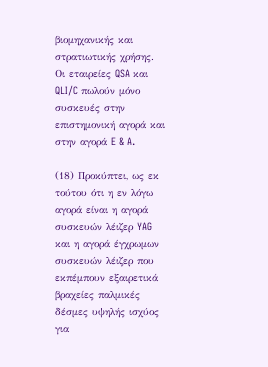βιομηχανικής και στρατιωτικής χρήσης. Οι εταιρείες QSA και QLI/C πωλούν μόνο συσκευές στην επιστημονική αγορά και στην αγορά E & A.

(18) Προκύπτει, ως εκ τούτου ότι η εν λόγω αγορά είναι η αγορά συσκευών λέιζερ YAG και η αγορά έγχρωμων συσκευών λέιζερ που εκπέμπουν εξαιρετικά βραχείες παλμικές δέσμες υψηλής ισχύος για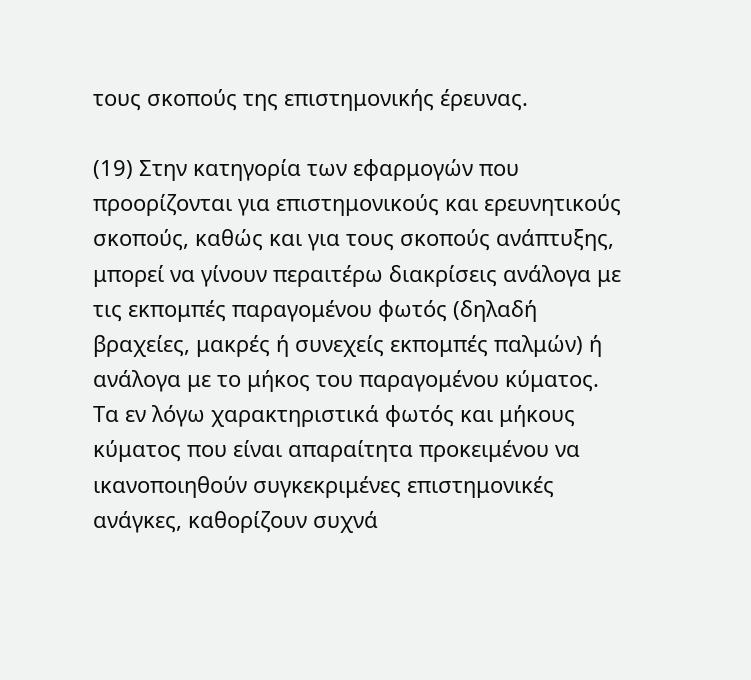τους σκοπούς της επιστημονικής έρευνας.

(19) Στην κατηγορία των εφαρμογών που προορίζονται για επιστημονικούς και ερευνητικούς σκοπούς, καθώς και για τους σκοπούς ανάπτυξης, μπορεί να γίνουν περαιτέρω διακρίσεις ανάλογα με τις εκπομπές παραγομένου φωτός (δηλαδή βραχείες, μακρές ή συνεχείς εκπομπές παλμών) ή ανάλογα με το μήκος του παραγομένου κύματος. Τα εν λόγω χαρακτηριστικά φωτός και μήκους κύματος που είναι απαραίτητα προκειμένου να ικανοποιηθούν συγκεκριμένες επιστημονικές ανάγκες, καθορίζουν συχνά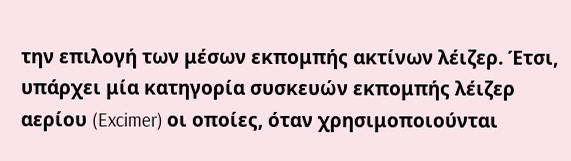την επιλογή των μέσων εκπομπής ακτίνων λέιζερ. Έτσι, υπάρχει μία κατηγορία συσκευών εκπομπής λέιζερ αερίου (Excimer) οι οποίες, όταν χρησιμοποιούνται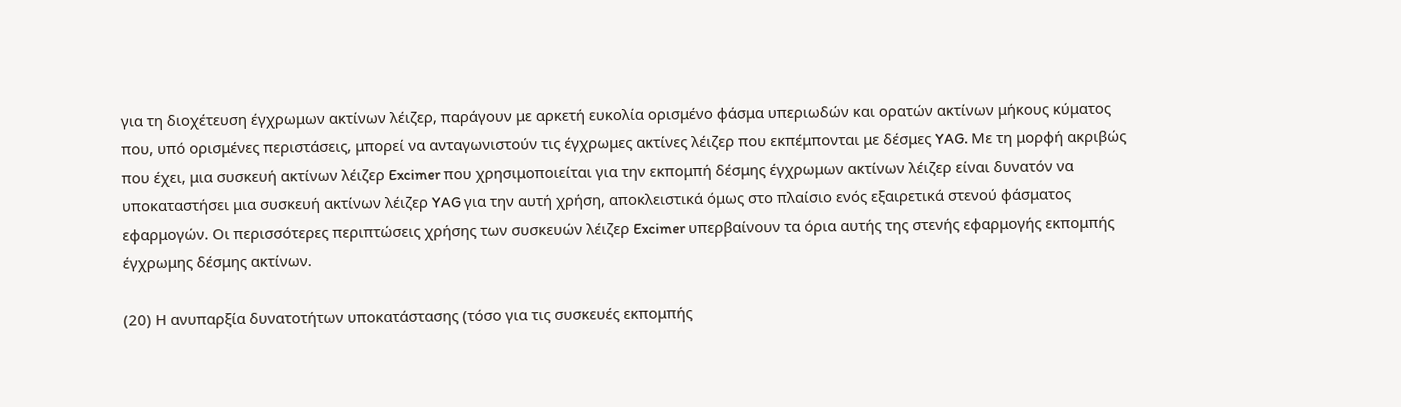για τη διοχέτευση έγχρωμων ακτίνων λέιζερ, παράγουν με αρκετή ευκολία ορισμένο φάσμα υπεριωδών και ορατών ακτίνων μήκους κύματος που, υπό ορισμένες περιστάσεις, μπορεί να ανταγωνιστούν τις έγχρωμες ακτίνες λέιζερ που εκπέμπονται με δέσμες YAG. Με τη μορφή ακριβώς που έχει, μια συσκευή ακτίνων λέιζερ Excimer που χρησιμοποιείται για την εκπομπή δέσμης έγχρωμων ακτίνων λέιζερ είναι δυνατόν να υποκαταστήσει μια συσκευή ακτίνων λέιζερ YAG για την αυτή χρήση, αποκλειστικά όμως στο πλαίσιο ενός εξαιρετικά στενού φάσματος εφαρμογών. Οι περισσότερες περιπτώσεις χρήσης των συσκευών λέιζερ Excimer υπερβαίνουν τα όρια αυτής της στενής εφαρμογής εκπομπής έγχρωμης δέσμης ακτίνων.

(20) Η ανυπαρξία δυνατοτήτων υποκατάστασης (τόσο για τις συσκευές εκπομπής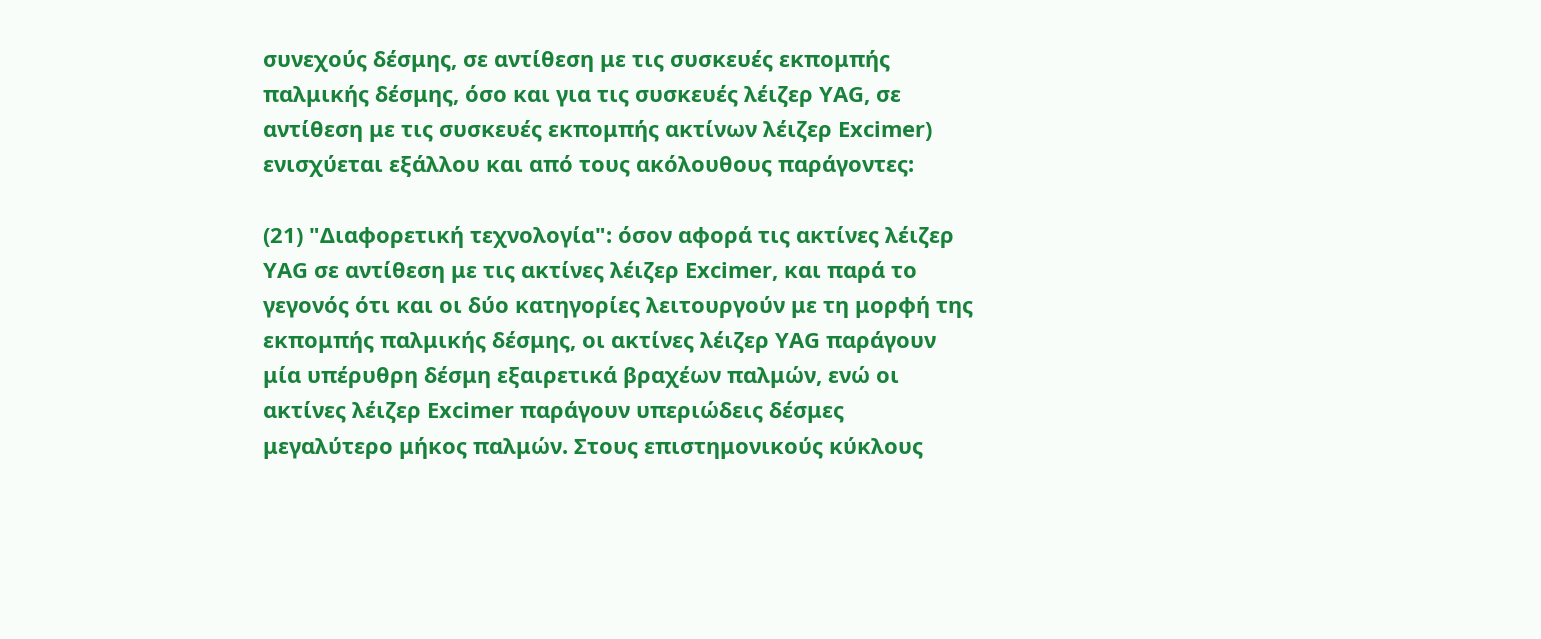συνεχούς δέσμης, σε αντίθεση με τις συσκευές εκπομπής παλμικής δέσμης, όσο και για τις συσκευές λέιζερ YAG, σε αντίθεση με τις συσκευές εκπομπής ακτίνων λέιζερ Excimer) ενισχύεται εξάλλου και από τους ακόλουθους παράγοντες:

(21) "Διαφορετική τεχνολογία": όσον αφορά τις ακτίνες λέιζερ YAG σε αντίθεση με τις ακτίνες λέιζερ Excimer, και παρά το γεγονός ότι και οι δύο κατηγορίες λειτουργούν με τη μορφή της εκπομπής παλμικής δέσμης, οι ακτίνες λέιζερ YAG παράγουν μία υπέρυθρη δέσμη εξαιρετικά βραχέων παλμών, ενώ οι ακτίνες λέιζερ Excimer παράγουν υπεριώδεις δέσμες μεγαλύτερο μήκος παλμών. Στους επιστημονικούς κύκλους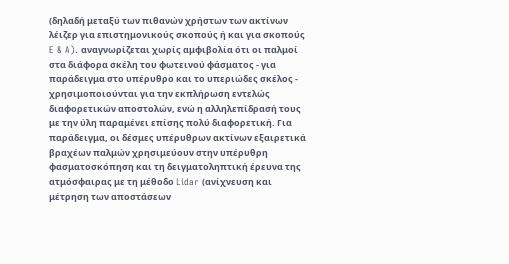(δηλαδή μεταξύ των πιθανών χρήστων των ακτίνων λέιζερ για επιστημονικούς σκοπούς ή και για σκοπούς E & A). αναγνωρίζεται χωρίς αμφιβολία ότι οι παλμοί στα διάφορα σκέλη του φωτεινού φάσματος - για παράδειγμα στο υπέρυθρο και το υπεριώδες σκέλος - χρησιμοποιούνται για την εκπλήρωση εντελώς διαφορετικών αποστολών, ενώ η αλληλεπίδρασή τους με την ύλη παραμένει επίσης πολύ διαφορετική. Για παράδειγμα, οι δέσμες υπέρυθρων ακτίνων εξαιρετικά βραχέων παλμών χρησιμεύουν στην υπέρυθρη φασματοσκόπηση και τη δειγματοληπτική έρευνα της ατμόσφαιρας με τη μέθοδο Lidar (ανίχνευση και μέτρηση των αποστάσεων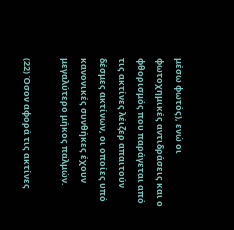μέσω φωτός), ενώ οι φωτοχημικές αντιδράσεις και ο φθορισμός που παράγεται από τις ακτίνες λέιζερ απαιτούν δέσμες ακτίνων, οι οποίες υπό κανονικές συνθήκες έχουν μεγαλύτερο μήκος παλμών.

(22) Όσον αφορά τις ακτίνες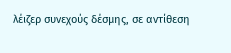λέιζερ συνεχούς δέσμης, σε αντίθεση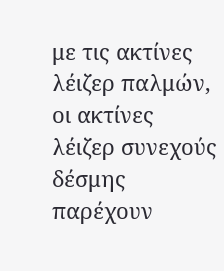με τις ακτίνες λέιζερ παλμών, οι ακτίνες λέιζερ συνεχούς δέσμης παρέχουν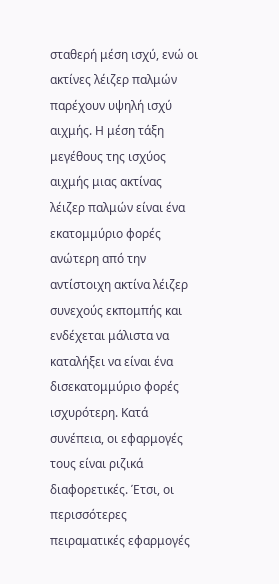σταθερή μέση ισχύ, ενώ οι ακτίνες λέιζερ παλμών παρέχουν υψηλή ισχύ αιχμής. Η μέση τάξη μεγέθους της ισχύος αιχμής μιας ακτίνας λέιζερ παλμών είναι ένα εκατομμύριο φορές ανώτερη από την αντίστοιχη ακτίνα λέιζερ συνεχούς εκπομπής και ενδέχεται μάλιστα να καταλήξει να είναι ένα δισεκατομμύριο φορές ισχυρότερη. Κατά συνέπεια, οι εφαρμογές τους είναι ριζικά διαφορετικές. Έτσι, οι περισσότερες πειραματικές εφαρμογές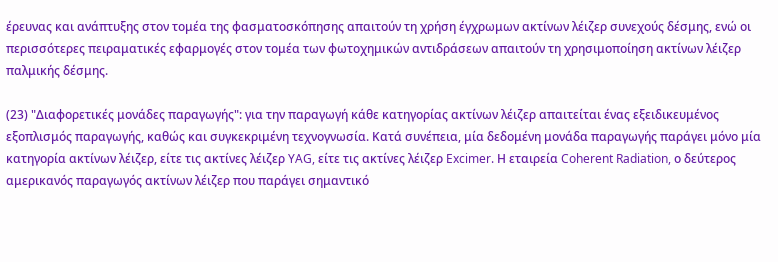έρευνας και ανάπτυξης στον τομέα της φασματοσκόπησης απαιτούν τη χρήση έγχρωμων ακτίνων λέιζερ συνεχούς δέσμης, ενώ οι περισσότερες πειραματικές εφαρμογές στον τομέα των φωτοχημικών αντιδράσεων απαιτούν τη χρησιμοποίηση ακτίνων λέιζερ παλμικής δέσμης.

(23) "Διαφορετικές μονάδες παραγωγής": για την παραγωγή κάθε κατηγορίας ακτίνων λέιζερ απαιτείται ένας εξειδικευμένος εξοπλισμός παραγωγής, καθώς και συγκεκριμένη τεχνογνωσία. Κατά συνέπεια, μία δεδομένη μονάδα παραγωγής παράγει μόνο μία κατηγορία ακτίνων λέιζερ, είτε τις ακτίνες λέιζερ YAG, είτε τις ακτίνες λέιζερ Excimer. Η εταιρεία Coherent Radiation, ο δεύτερος αμερικανός παραγωγός ακτίνων λέιζερ που παράγει σημαντικό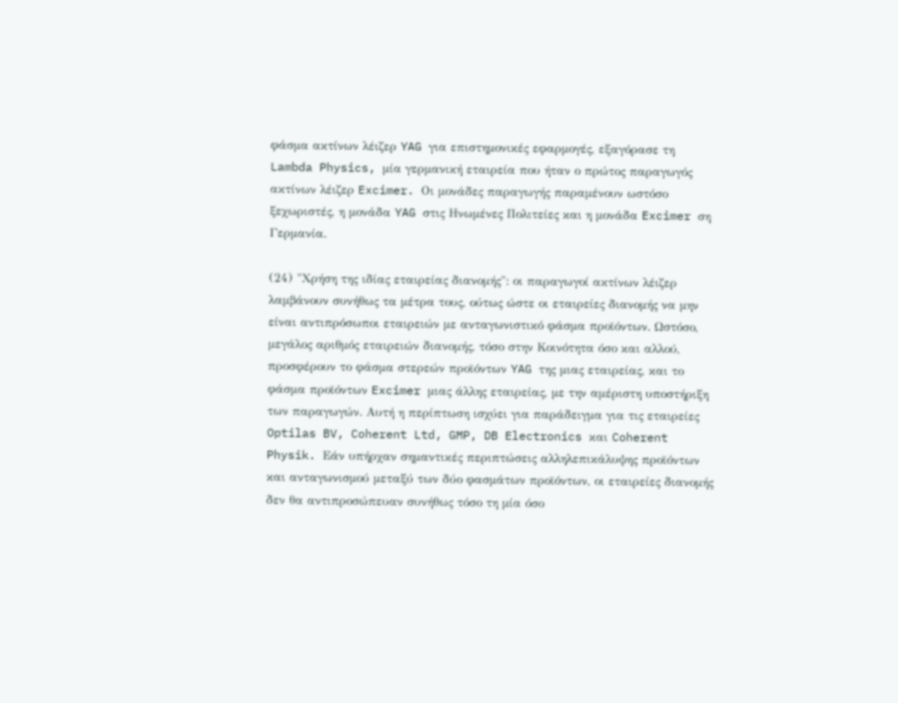φάσμα ακτίνων λέιζερ YAG για επιστημονικές εφαρμογές, εξαγόρασε τη Lambda Physics, μία γερμανική εταιρεία που ήταν ο πρώτος παραγωγός ακτίνων λέιζερ Excimer. Οι μονάδες παραγωγής παραμένουν ωστόσο ξεχωριστές, η μονάδα YAG στις Ηνωμένες Πολιτείες και η μονάδα Excimer ση Γερμανία.

(24) "Χρήση της ιδίας εταιρείας διανομής": οι παραγωγοί ακτίνων λέιζερ λαμβάνουν συνήθως τα μέτρα τους, ούτως ώστε οι εταιρείες διανομής να μην είναι αντιπρόσωποι εταιρειών με ανταγωνιστικό φάσμα προϊόντων. Ωστόσο, μεγάλος αριθμός εταιρειών διανομής, τόσο στην Κοινότητα όσο και αλλού, προσφέρουν το φάσμα στερεών προϊόντων YAG της μιας εταιρείας, και το φάσμα προϊόντων Excimer μιας άλλης εταιρείας, με την αμέριστη υποστήριξη των παραγωγών. Αυτή η περίπτωση ισχύει για παράδειγμα για τις εταιρείες Optilas BV, Coherent Ltd, GMP, DB Electronics και Coherent Physik. Εάν υπήρχαν σημαντικές περιπτώσεις αλληλεπικάλυψης προϊόντων και ανταγωνισμού μεταξύ των δύο φασμάτων προϊόντων, οι εταιρείες διανομής δεν θα αντιπροσώπευαν συνήθως τόσο τη μία όσο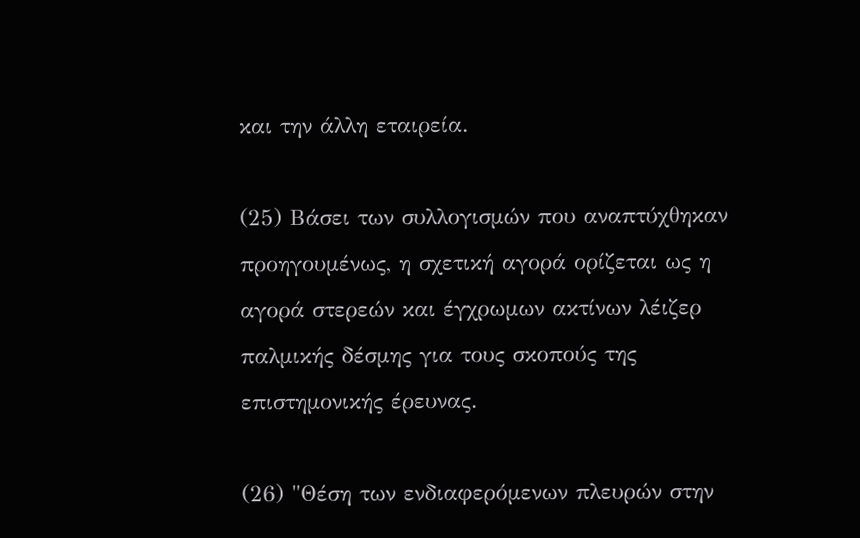και την άλλη εταιρεία.

(25) Βάσει των συλλογισμών που αναπτύχθηκαν προηγουμένως, η σχετική αγορά ορίζεται ως η αγορά στερεών και έγχρωμων ακτίνων λέιζερ παλμικής δέσμης για τους σκοπούς της επιστημονικής έρευνας.

(26) "Θέση των ενδιαφερόμενων πλευρών στην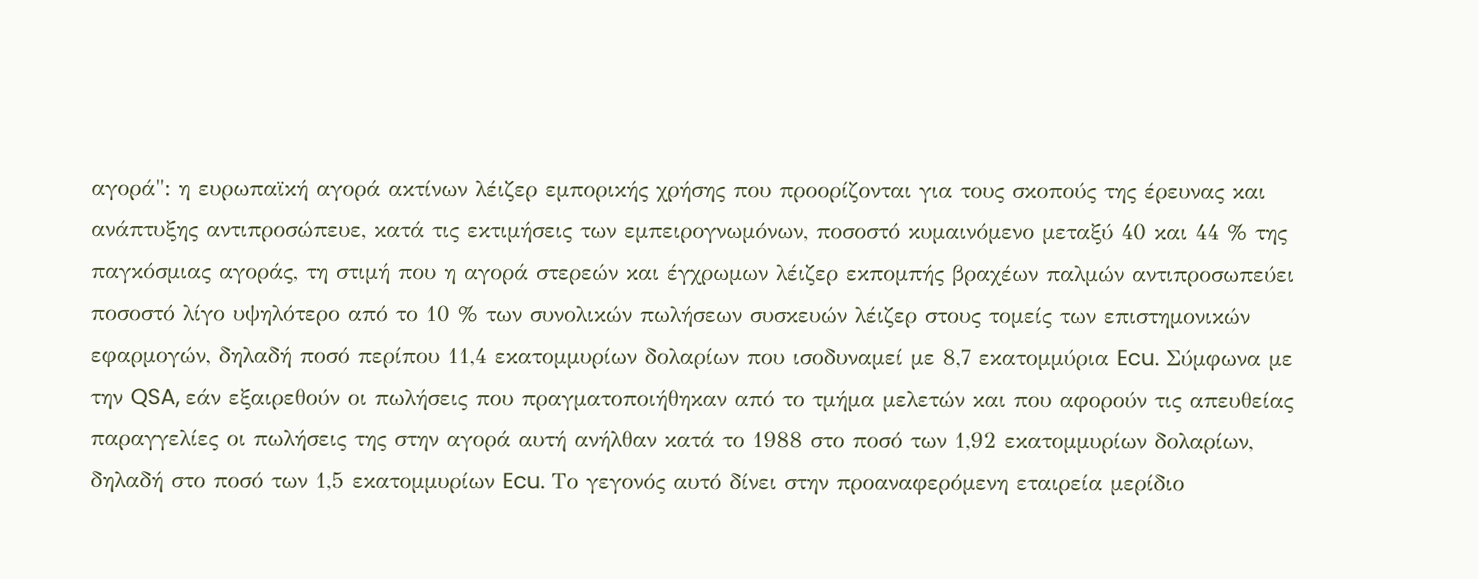αγορά": η ευρωπαϊκή αγορά ακτίνων λέιζερ εμπορικής χρήσης που προορίζονται για τους σκοπούς της έρευνας και ανάπτυξης αντιπροσώπευε, κατά τις εκτιμήσεις των εμπειρογνωμόνων, ποσοστό κυμαινόμενο μεταξύ 40 και 44 % της παγκόσμιας αγοράς, τη στιμή που η αγορά στερεών και έγχρωμων λέιζερ εκπομπής βραχέων παλμών αντιπροσωπεύει ποσοστό λίγο υψηλότερο από το 10 % των συνολικών πωλήσεων συσκευών λέιζερ στους τομείς των επιστημονικών εφαρμογών, δηλαδή ποσό περίπου 11,4 εκατομμυρίων δολαρίων που ισοδυναμεί με 8,7 εκατομμύρια Ecu. Σύμφωνα με την QSA, εάν εξαιρεθούν οι πωλήσεις που πραγματοποιήθηκαν από το τμήμα μελετών και που αφορούν τις απευθείας παραγγελίες οι πωλήσεις της στην αγορά αυτή ανήλθαν κατά το 1988 στο ποσό των 1,92 εκατομμυρίων δολαρίων, δηλαδή στο ποσό των 1,5 εκατομμυρίων Ecu. Το γεγονός αυτό δίνει στην προαναφερόμενη εταιρεία μερίδιο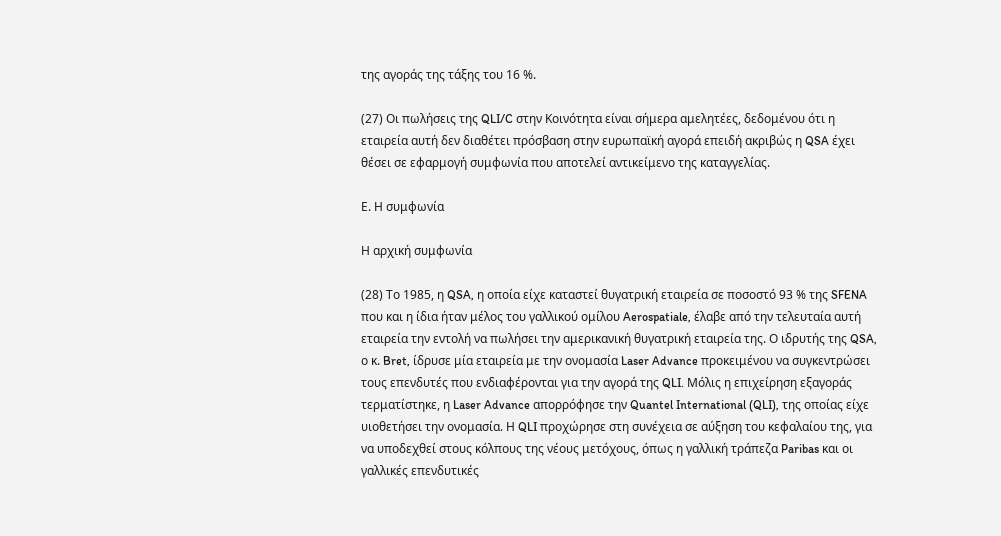της αγοράς της τάξης του 16 %.

(27) Οι πωλήσεις της QLI/C στην Κοινότητα είναι σήμερα αμελητέες, δεδομένου ότι η εταιρεία αυτή δεν διαθέτει πρόσβαση στην ευρωπαϊκή αγορά επειδή ακριβώς η QSA έχει θέσει σε εφαρμογή συμφωνία που αποτελεί αντικείμενο της καταγγελίας.

Ε. Η συμφωνία

Η αρχική συμφωνία

(28) Το 1985, η QSA, η οποία είχε καταστεί θυγατρική εταιρεία σε ποσοστό 93 % της SFENA που και η ίδια ήταν μέλος του γαλλικού ομίλου Aerospatiale, έλαβε από την τελευταία αυτή εταιρεία την εντολή να πωλήσει την αμερικανική θυγατρική εταιρεία της. Ο ιδρυτής της QSA, ο κ. Bret, ίδρυσε μία εταιρεία με την ονομασία Laser Advance προκειμένου να συγκεντρώσει τους επενδυτές που ενδιαφέρονται για την αγορά της QLI. Μόλις η επιχείρηση εξαγοράς τερματίστηκε, η Laser Advance απορρόφησε την Quantel International (QLI), της οποίας είχε υιοθετήσει την ονομασία. Η QLI προχώρησε στη συνέχεια σε αύξηση του κεφαλαίου της, για να υποδεχθεί στους κόλπους της νέους μετόχους, όπως η γαλλική τράπεζα Paribas και οι γαλλικές επενδυτικές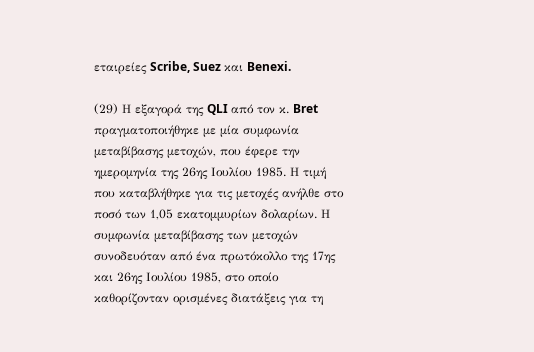εταιρείες Scribe, Suez και Benexi.

(29) Η εξαγορά της QLI από τον κ. Bret πραγματοποιήθηκε με μία συμφωνία μεταβίβασης μετοχών, που έφερε την ημερομηνία της 26ης Ιουλίου 1985. Η τιμή που καταβλήθηκε για τις μετοχές ανήλθε στο ποσό των 1,05 εκατομμυρίων δολαρίων. Η συμφωνία μεταβίβασης των μετοχών συνοδευόταν από ένα πρωτόκολλο της 17ης και 26ης Ιουλίου 1985, στο οποίο καθορίζονταν ορισμένες διατάξεις για τη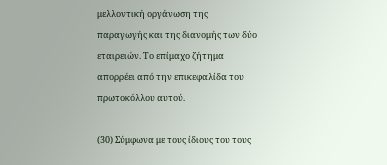μελλοντική οργάνωση της παραγωγής και της διανομής των δύο εταιρειών. Το επίμαχο ζήτημα απορρέει από την επικεφαλίδα του πρωτοκόλλου αυτού.

(30) Σύμφωνα με τους ίδιους του τους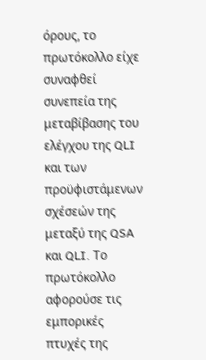όρους, το πρωτόκολλο είχε συναφθεί συνεπεία της μεταβίβασης του ελέγχου της QLI και των προϋφιστάμενων σχέσεών της μεταξύ της QSA και QLI. Το πρωτόκολλο αφορούσε τις εμπορικές πτυχές της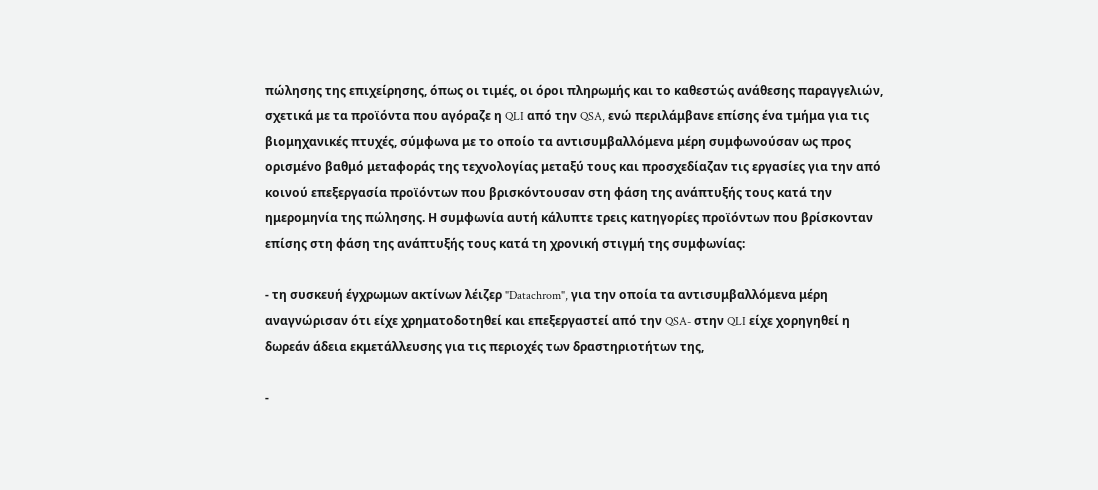πώλησης της επιχείρησης, όπως οι τιμές, οι όροι πληρωμής και το καθεστώς ανάθεσης παραγγελιών, σχετικά με τα προϊόντα που αγόραζε η QLI από την QSA, ενώ περιλάμβανε επίσης ένα τμήμα για τις βιομηχανικές πτυχές, σύμφωνα με το οποίο τα αντισυμβαλλόμενα μέρη συμφωνούσαν ως προς ορισμένο βαθμό μεταφοράς της τεχνολογίας μεταξύ τους και προσχεδίαζαν τις εργασίες για την από κοινού επεξεργασία προϊόντων που βρισκόντουσαν στη φάση της ανάπτυξής τους κατά την ημερομηνία της πώλησης. Η συμφωνία αυτή κάλυπτε τρεις κατηγορίες προϊόντων που βρίσκονταν επίσης στη φάση της ανάπτυξής τους κατά τη χρονική στιγμή της συμφωνίας:

- τη συσκευή έγχρωμων ακτίνων λέιζερ "Datachrom", για την οποία τα αντισυμβαλλόμενα μέρη αναγνώρισαν ότι είχε χρηματοδοτηθεί και επεξεργαστεί από την QSA- στην QLI είχε χορηγηθεί η δωρεάν άδεια εκμετάλλευσης για τις περιοχές των δραστηριοτήτων της,

-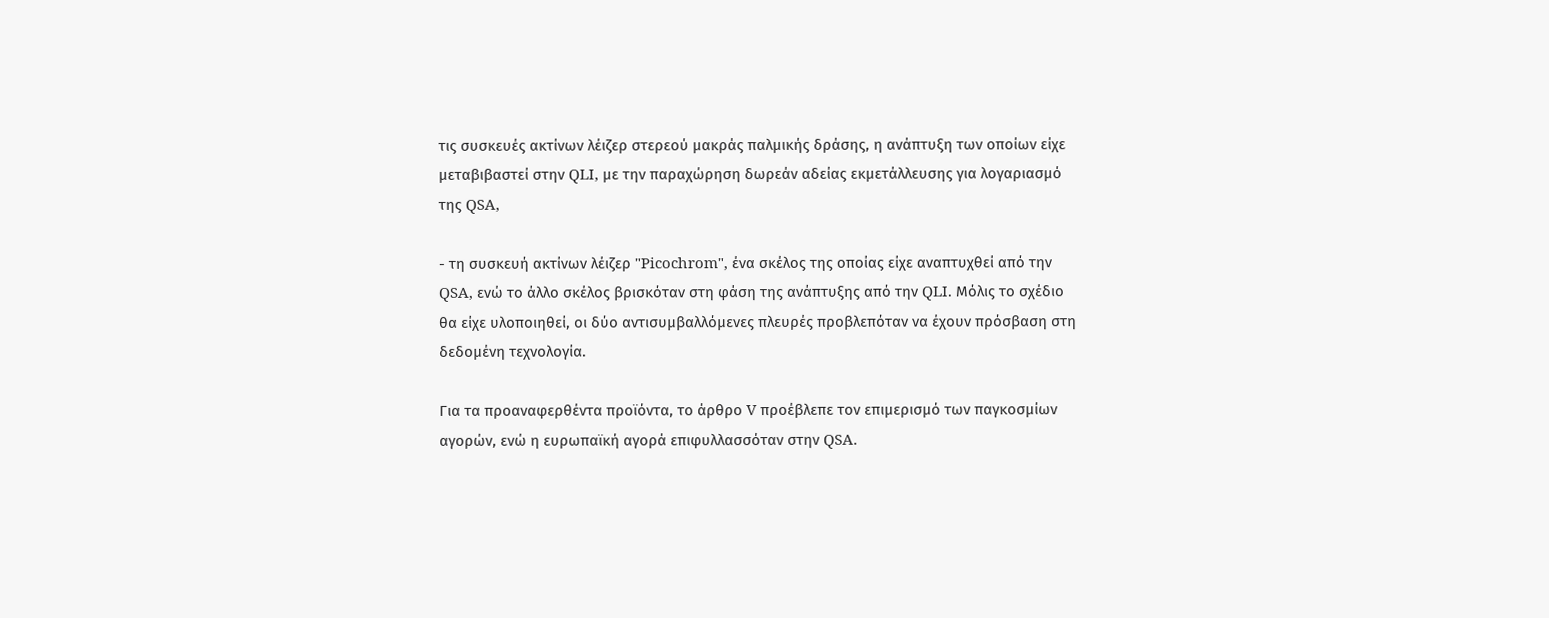τις συσκευές ακτίνων λέιζερ στερεού μακράς παλμικής δράσης, η ανάπτυξη των οποίων είχε μεταβιβαστεί στην QLI, με την παραχώρηση δωρεάν αδείας εκμετάλλευσης για λογαριασμό της QSA,

- τη συσκευή ακτίνων λέιζερ "Picochrom", ένα σκέλος της οποίας είχε αναπτυχθεί από την QSA, ενώ το άλλο σκέλος βρισκόταν στη φάση της ανάπτυξης από την QLI. Μόλις το σχέδιο θα είχε υλοποιηθεί, οι δύο αντισυμβαλλόμενες πλευρές προβλεπόταν να έχουν πρόσβαση στη δεδομένη τεχνολογία.

Για τα προαναφερθέντα προϊόντα, το άρθρο V προέβλεπε τον επιμερισμό των παγκοσμίων αγορών, ενώ η ευρωπαϊκή αγορά επιφυλλασσόταν στην QSA.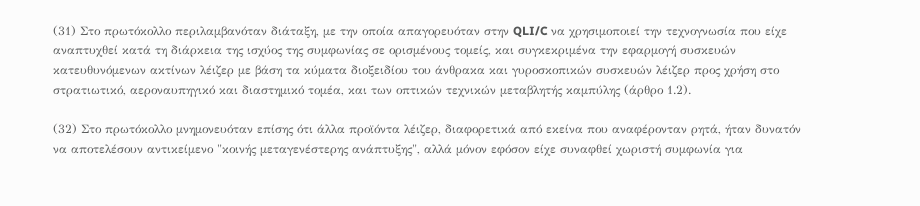(31) Στο πρωτόκολλο περιλαμβανόταν διάταξη, με την οποία απαγορευόταν στην QLI/C να χρησιμοποιεί την τεχνογνωσία που είχε αναπτυχθεί κατά τη διάρκεια της ισχύος της συμφωνίας σε ορισμένους τομείς, και συγκεκριμένα την εφαρμογή συσκευών κατευθυνόμενων ακτίνων λέιζερ με βάση τα κύματα διοξειδίου του άνθρακα και γυροσκοπικών συσκευών λέιζερ προς χρήση στο στρατιωτικό, αεροναυπηγικό και διαστημικό τομέα, και των οπτικών τεχνικών μεταβλητής καμπύλης (άρθρο 1.2).

(32) Στο πρωτόκολλο μνημονευόταν επίσης ότι άλλα προϊόντα λέιζερ, διαφορετικά από εκείνα που αναφέρονταν ρητά, ήταν δυνατόν να αποτελέσουν αντικείμενο "κοινής μεταγενέστερης ανάπτυξης", αλλά μόνον εφόσον είχε συναφθεί χωριστή συμφωνία για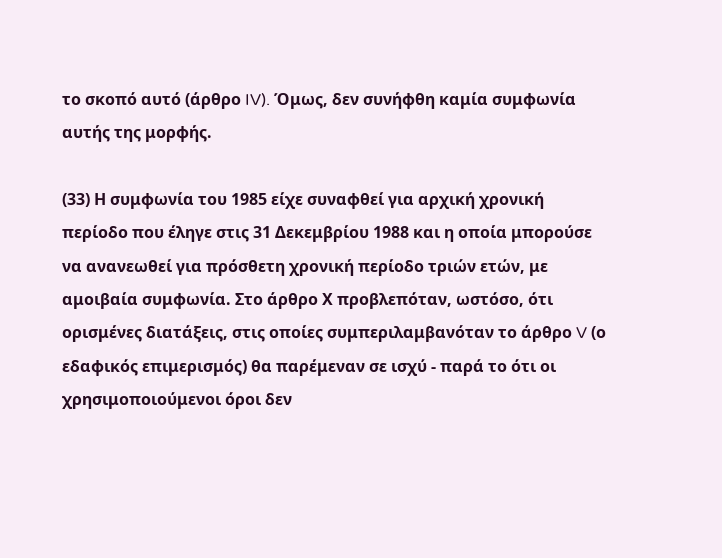το σκοπό αυτό (άρθρο IV). Όμως, δεν συνήφθη καμία συμφωνία αυτής της μορφής.

(33) Η συμφωνία του 1985 είχε συναφθεί για αρχική χρονική περίοδο που έληγε στις 31 Δεκεμβρίου 1988 και η οποία μπορούσε να ανανεωθεί για πρόσθετη χρονική περίοδο τριών ετών, με αμοιβαία συμφωνία. Στο άρθρο Χ προβλεπόταν, ωστόσο, ότι ορισμένες διατάξεις, στις οποίες συμπεριλαμβανόταν το άρθρο V (ο εδαφικός επιμερισμός) θα παρέμεναν σε ισχύ - παρά το ότι οι χρησιμοποιούμενοι όροι δεν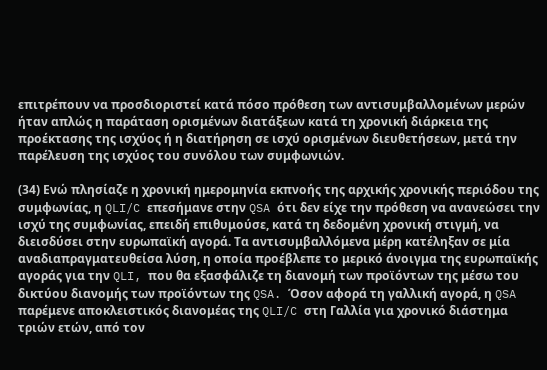επιτρέπουν να προσδιοριστεί κατά πόσο πρόθεση των αντισυμβαλλομένων μερών ήταν απλώς η παράταση ορισμένων διατάξεων κατά τη χρονική διάρκεια της προέκτασης της ισχύος ή η διατήρηση σε ισχύ ορισμένων διευθετήσεων, μετά την παρέλευση της ισχύος του συνόλου των συμφωνιών.

(34) Ενώ πλησίαζε η χρονική ημερομηνία εκπνοής της αρχικής χρονικής περιόδου της συμφωνίας, η QLI/C επεσήμανε στην QSA ότι δεν είχε την πρόθεση να ανανεώσει την ισχύ της συμφωνίας, επειδή επιθυμούσε, κατά τη δεδομένη χρονική στιγμή, να διεισδύσει στην ευρωπαϊκή αγορά. Τα αντισυμβαλλόμενα μέρη κατέληξαν σε μία αναδιαπραγματευθείσα λύση, η οποία προέβλεπε το μερικό άνοιγμα της ευρωπαϊκής αγοράς για την QLI, που θα εξασφάλιζε τη διανομή των προϊόντων της μέσω του δικτύου διανομής των προϊόντων της QSA. Όσον αφορά τη γαλλική αγορά, η QSA παρέμενε αποκλειστικός διανομέας της QLI/C στη Γαλλία για χρονικό διάστημα τριών ετών, από τον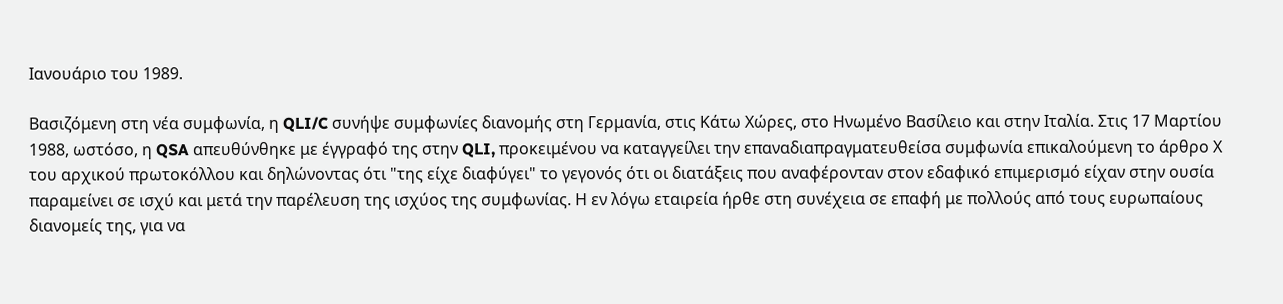Ιανουάριο του 1989.

Βασιζόμενη στη νέα συμφωνία, η QLI/C συνήψε συμφωνίες διανομής στη Γερμανία, στις Κάτω Χώρες, στο Ηνωμένο Βασίλειο και στην Ιταλία. Στις 17 Μαρτίου 1988, ωστόσο, η QSA απευθύνθηκε με έγγραφό της στην QLI, προκειμένου να καταγγείλει την επαναδιαπραγματευθείσα συμφωνία επικαλούμενη το άρθρο Χ του αρχικού πρωτοκόλλου και δηλώνοντας ότι "της είχε διαφύγει" το γεγονός ότι οι διατάξεις που αναφέρονταν στον εδαφικό επιμερισμό είχαν στην ουσία παραμείνει σε ισχύ και μετά την παρέλευση της ισχύος της συμφωνίας. Η εν λόγω εταιρεία ήρθε στη συνέχεια σε επαφή με πολλούς από τους ευρωπαίους διανομείς της, για να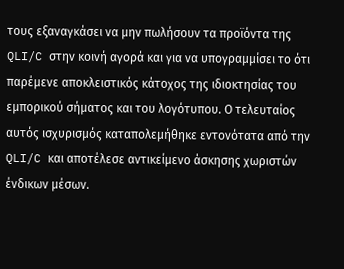τους εξαναγκάσει να μην πωλήσουν τα προϊόντα της QLI/C στην κοινή αγορά και για να υπογραμμίσει το ότι παρέμενε αποκλειστικός κάτοχος της ιδιοκτησίας του εμπορικού σήματος και του λογότυπου. Ο τελευταίος αυτός ισχυρισμός καταπολεμήθηκε εντονότατα από την QLI/C και αποτέλεσε αντικείμενο άσκησης χωριστών ένδικων μέσων.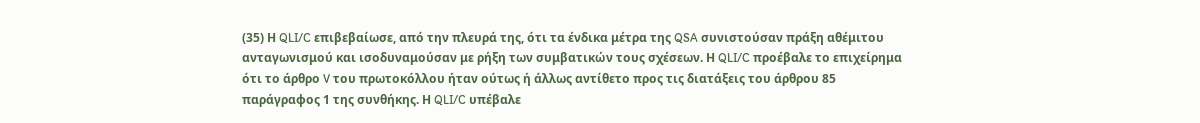(35) Η QLI/C επιβεβαίωσε, από την πλευρά της, ότι τα ένδικα μέτρα της QSA συνιστούσαν πράξη αθέμιτου ανταγωνισμού και ισοδυναμούσαν με ρήξη των συμβατικών τους σχέσεων. Η QLI/C προέβαλε το επιχείρημα ότι το άρθρο V του πρωτοκόλλου ήταν ούτως ή άλλως αντίθετο προς τις διατάξεις του άρθρου 85 παράγραφος 1 της συνθήκης. Η QLI/C υπέβαλε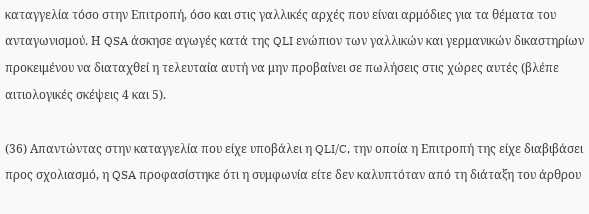καταγγελία τόσο στην Επιτροπή, όσο και στις γαλλικές αρχές που είναι αρμόδιες για τα θέματα του ανταγωνισμού. Η QSA άσκησε αγωγές κατά της QLI ενώπιον των γαλλικών και γερμανικών δικαστηρίων προκειμένου να διαταχθεί η τελευταία αυτή να μην προβαίνει σε πωλήσεις στις χώρες αυτές (βλέπε αιτιολογικές σκέψεις 4 και 5).

(36) Απαντώντας στην καταγγελία που είχε υποβάλει η QLI/C, την οποία η Επιτροπή της είχε διαβιβάσει προς σχολιασμό, η QSA προφασίστηκε ότι η συμφωνία είτε δεν καλυπτόταν από τη διάταξη του άρθρου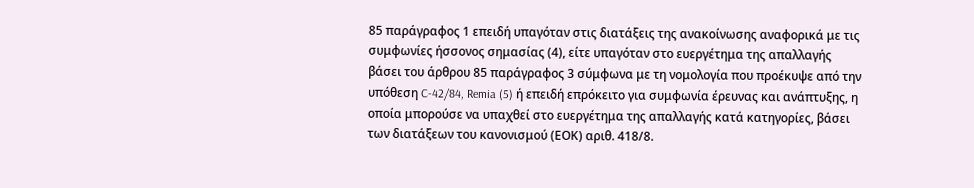85 παράγραφος 1 επειδή υπαγόταν στις διατάξεις της ανακοίνωσης αναφορικά με τις συμφωνίες ήσσονος σημασίας (4), είτε υπαγόταν στο ευεργέτημα της απαλλαγής βάσει του άρθρου 85 παράγραφος 3 σύμφωνα με τη νομολογία που προέκυψε από την υπόθεση C-42/84, Remia (5) ή επειδή επρόκειτο για συμφωνία έρευνας και ανάπτυξης, η οποία μπορούσε να υπαχθεί στο ευεργέτημα της απαλλαγής κατά κατηγορίες, βάσει των διατάξεων του κανονισμού (ΕΟΚ) αριθ. 418/8.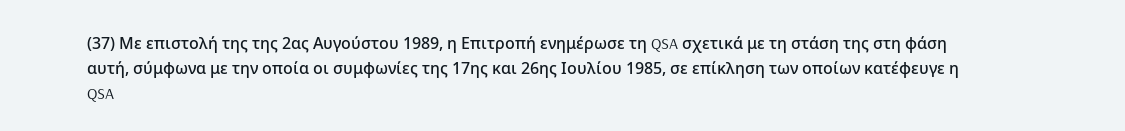(37) Με επιστολή της της 2ας Αυγούστου 1989, η Επιτροπή ενημέρωσε τη QSA σχετικά με τη στάση της στη φάση αυτή, σύμφωνα με την οποία οι συμφωνίες της 17ης και 26ης Ιουλίου 1985, σε επίκληση των οποίων κατέφευγε η QSA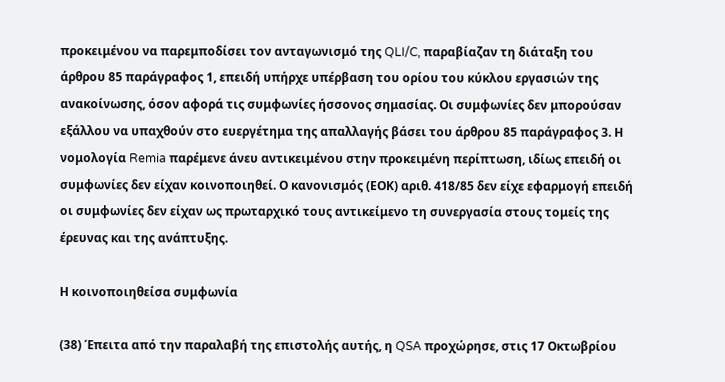προκειμένου να παρεμποδίσει τον ανταγωνισμό της QLI/C, παραβίαζαν τη διάταξη του άρθρου 85 παράγραφος 1, επειδή υπήρχε υπέρβαση του ορίου του κύκλου εργασιών της ανακοίνωσης, όσον αφορά τις συμφωνίες ήσσονος σημασίας. Οι συμφωνίες δεν μπορούσαν εξάλλου να υπαχθούν στο ευεργέτημα της απαλλαγής βάσει του άρθρου 85 παράγραφος 3. Η νομολογία Remia παρέμενε άνευ αντικειμένου στην προκειμένη περίπτωση, ιδίως επειδή οι συμφωνίες δεν είχαν κοινοποιηθεί. Ο κανονισμός (ΕΟΚ) αριθ. 418/85 δεν είχε εφαρμογή επειδή οι συμφωνίες δεν είχαν ως πρωταρχικό τους αντικείμενο τη συνεργασία στους τομείς της έρευνας και της ανάπτυξης.

Η κοινοποιηθείσα συμφωνία

(38) Έπειτα από την παραλαβή της επιστολής αυτής, η QSA προχώρησε, στις 17 Οκτωβρίου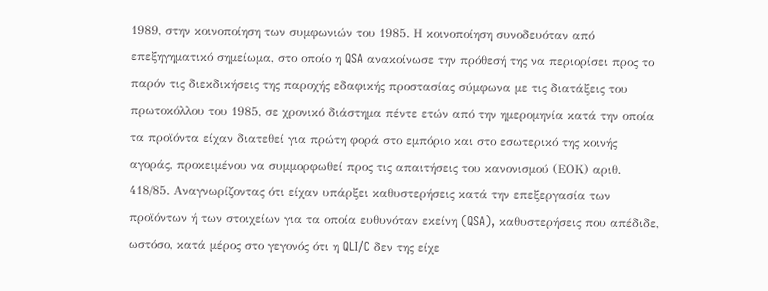1989, στην κοινοποίηση των συμφωνιών του 1985. Η κοινοποίηση συνοδευόταν από επεξηγηματικό σημείωμα, στο οποίο η QSA ανακοίνωσε την πρόθεσή της να περιορίσει προς το παρόν τις διεκδικήσεις της παροχής εδαφικής προστασίας σύμφωνα με τις διατάξεις του πρωτοκόλλου του 1985, σε χρονικό διάστημα πέντε ετών από την ημερομηνία κατά την οποία τα προϊόντα είχαν διατεθεί για πρώτη φορά στο εμπόριο και στο εσωτερικό της κοινής αγοράς, προκειμένου να συμμορφωθεί προς τις απαιτήσεις του κανονισμού (ΕΟΚ) αριθ. 418/85. Αναγνωρίζοντας ότι είχαν υπάρξει καθυστερήσεις κατά την επεξεργασία των προϊόντων ή των στοιχείων για τα οποία ευθυνόταν εκείνη (QSA), καθυστερήσεις που απέδιδε, ωστόσο, κατά μέρος στο γεγονός ότι η QLI/C δεν της είχε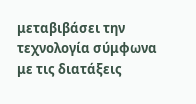μεταβιβάσει την τεχνολογία σύμφωνα με τις διατάξεις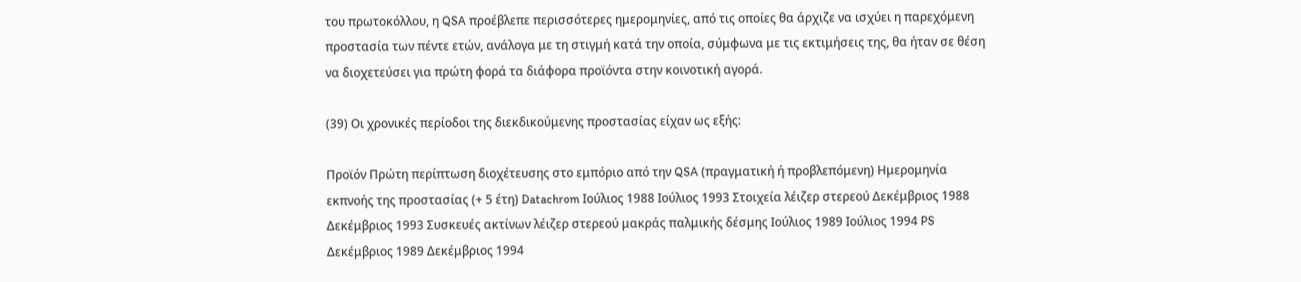του πρωτοκόλλου, η QSA προέβλεπε περισσότερες ημερομηνίες, από τις οποίες θα άρχιζε να ισχύει η παρεχόμενη προστασία των πέντε ετών, ανάλογα με τη στιγμή κατά την οποία, σύμφωνα με τις εκτιμήσεις της, θα ήταν σε θέση να διοχετεύσει για πρώτη φορά τα διάφορα προϊόντα στην κοινοτική αγορά.

(39) Οι χρονικές περίοδοι της διεκδικούμενης προστασίας είχαν ως εξής:

Προϊόν Πρώτη περίπτωση διοχέτευσης στο εμπόριο από την QSA (πραγματική ή προβλεπόμενη) Ημερομηνία εκπνοής της προστασίας (+ 5 έτη) Datachrom Ιούλιος 1988 Ιούλιος 1993 Στοιχεία λέιζερ στερεού Δεκέμβριος 1988 Δεκέμβριος 1993 Συσκευές ακτίνων λέιζερ στερεού μακράς παλμικής δέσμης Ιούλιος 1989 Ιούλιος 1994 PS Δεκέμβριος 1989 Δεκέμβριος 1994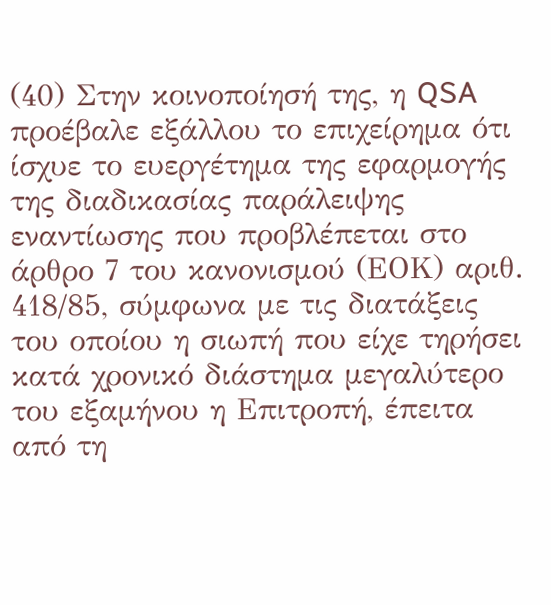(40) Στην κοινοποίησή της, η QSA προέβαλε εξάλλου το επιχείρημα ότι ίσχυε το ευεργέτημα της εφαρμογής της διαδικασίας παράλειψης εναντίωσης που προβλέπεται στο άρθρο 7 του κανονισμού (ΕΟΚ) αριθ. 418/85, σύμφωνα με τις διατάξεις του οποίου η σιωπή που είχε τηρήσει κατά χρονικό διάστημα μεγαλύτερο του εξαμήνου η Επιτροπή, έπειτα από τη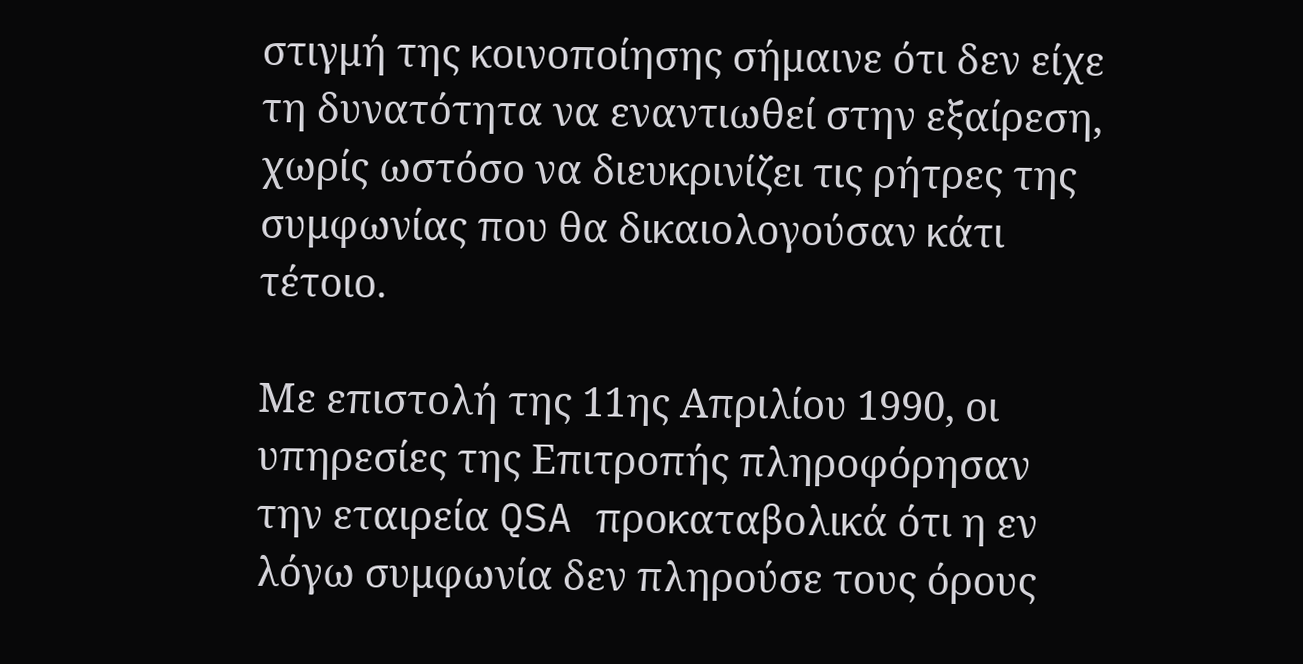στιγμή της κοινοποίησης σήμαινε ότι δεν είχε τη δυνατότητα να εναντιωθεί στην εξαίρεση, χωρίς ωστόσο να διευκρινίζει τις ρήτρες της συμφωνίας που θα δικαιολογούσαν κάτι τέτοιο.

Με επιστολή της 11ης Απριλίου 1990, οι υπηρεσίες της Επιτροπής πληροφόρησαν την εταιρεία QSA προκαταβολικά ότι η εν λόγω συμφωνία δεν πληρούσε τους όρους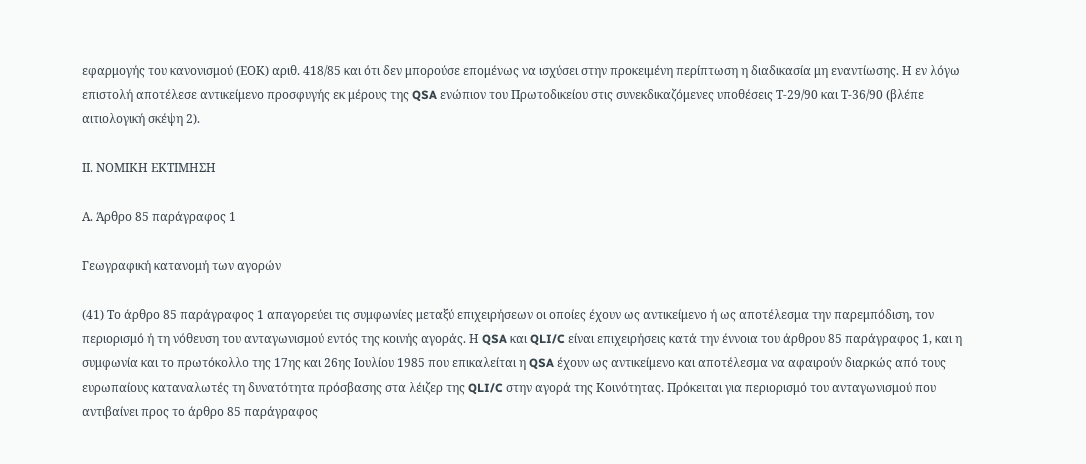εφαρμογής του κανονισμού (ΕΟΚ) αριθ. 418/85 και ότι δεν μπορούσε επομένως να ισχύσει στην προκειμένη περίπτωση η διαδικασία μη εναντίωσης. Η εν λόγω επιστολή αποτέλεσε αντικείμενο προσφυγής εκ μέρους της QSA ενώπιον του Πρωτοδικείου στις συνεκδικαζόμενες υποθέσεις Τ-29/90 και Τ-36/90 (βλέπε αιτιολογική σκέψη 2).

ΙΙ. ΝΟΜΙΚΗ ΕΚΤΙΜΗΣΗ

Α. Άρθρο 85 παράγραφος 1

Γεωγραφική κατανομή των αγορών

(41) Το άρθρο 85 παράγραφος 1 απαγορεύει τις συμφωνίες μεταξύ επιχειρήσεων οι οποίες έχουν ως αντικείμενο ή ως αποτέλεσμα την παρεμπόδιση, τον περιορισμό ή τη νόθευση του ανταγωνισμού εντός της κοινής αγοράς. Η QSA και QLI/C είναι επιχειρήσεις κατά την έννοια του άρθρου 85 παράγραφος 1, και η συμφωνία και το πρωτόκολλο της 17ης και 26ης Ιουλίου 1985 που επικαλείται η QSA έχουν ως αντικείμενο και αποτέλεσμα να αφαιρούν διαρκώς από τους ευρωπαίους καταναλωτές τη δυνατότητα πρόσβασης στα λέιζερ της QLI/C στην αγορά της Κοινότητας. Πρόκειται για περιορισμό του ανταγωνισμού που αντιβαίνει προς το άρθρο 85 παράγραφος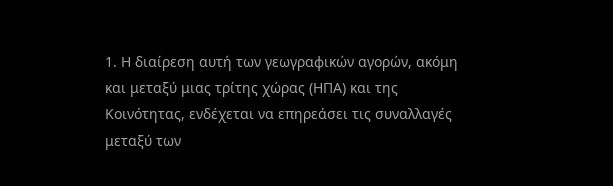1. Η διαίρεση αυτή των γεωγραφικών αγορών, ακόμη και μεταξύ μιας τρίτης χώρας (ΗΠΑ) και της Κοινότητας, ενδέχεται να επηρεάσει τις συναλλαγές μεταξύ των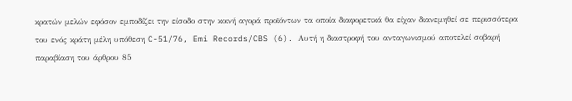κρατών μελών εφόσον εμποδίζει την είσοδο στην κοινή αγορά προϊόντων τα οποία διαφορετικά θα είχαν διανεμηθεί σε περισσότερα του ενός κράτη μέλη υπόθεση C-51/76, Emi Records/CBS (6). Αυτή η διαστροφή του ανταγωνισμού αποτελεί σοβαρή παραβίαση του άρθρου 85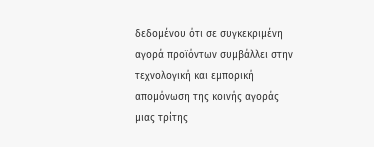δεδομένου ότι σε συγκεκριμένη αγορά προϊόντων συμβάλλει στην τεχνολογική και εμπορική απομόνωση της κοινής αγοράς μιας τρίτης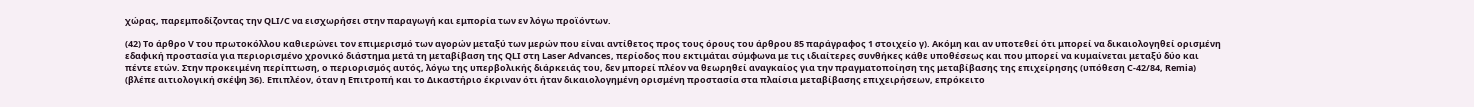χώρας, παρεμποδίζοντας την QLI/C να εισχωρήσει στην παραγωγή και εμπορία των εν λόγω προϊόντων.

(42) Το άρθρο V του πρωτοκόλλου καθιερώνει τον επιμερισμό των αγορών μεταξύ των μερών που είναι αντίθετος προς τους όρους του άρθρου 85 παράγραφος 1 στοιχείο γ). Ακόμη και αν υποτεθεί ότι μπορεί να δικαιολογηθεί ορισμένη εδαφική προστασία για περιορισμένο χρονικό διάστημα μετά τη μεταβίβαση της QLI στη Laser Advances, περίοδος που εκτιμάται σύμφωνα με τις ιδιαίτερες συνθήκες κάθε υποθέσεως και που μπορεί να κυμαίνεται μεταξύ δύο και πέντε ετών. Στην προκειμένη περίπτωση, ο περιορισμός αυτός, λόγω της υπερβολικής διάρκειάς του, δεν μπορεί πλέον να θεωρηθεί αναγκαίος για την πραγματοποίηση της μεταβίβασης της επιχείρησης (υπόθεση C-42/84, Remia) (βλέπε αιτιολογική σκέψη 36). Επιπλέον, όταν η Επιτροπή και το Δικαστήριο έκριναν ότι ήταν δικαιολογημένη ορισμένη προστασία στα πλαίσια μεταβίβασης επιχειρήσεων, επρόκειτο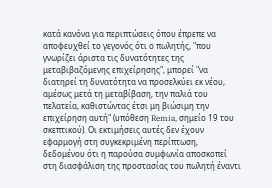κατά κανόνα για περιπτώσεις όπου έπρεπε να αποφευχθεί το γεγονός ότι ο πωλητής, "που γνωρίζει άριστα τις δυνατότητες της μεταβιβαζόμενης επιχείρησης", μπορεί "να διατηρεί τη δυνατότητα να προσελκύει εκ νέου, αμέσως μετά τη μεταβίβαση, την παλιά του πελατεία, καθιστώντας έτσι μη βιώσιμη την επιχείρηση αυτή" (υπόθεση Remia, σημείο 19 του σκεπτικού). Οι εκτιμήσεις αυτές δεν έχουν εφαρμογή στη συγκεκριμένη περίπτωση, δεδομένου ότι η παρούσα συμφωνία αποσκοπεί στη διασφάλιση της προστασίας του πωλητή έναντι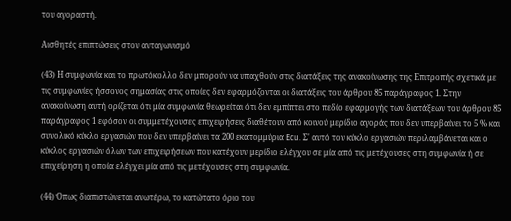του αγοραστή.

Αισθητές επιπτώσεις στον ανταγωνισμό

(43) Η συμφωνία και το πρωτόκολλο δεν μπορούν να υπαχθούν στις διατάξεις της ανακοίνωσης της Επιτροπής σχετικά με τις συμφωνίες ήσσονος σημασίας στις οποίες δεν εφαρμόζονται οι διατάξεις του άρθρου 85 παράγραφος 1. Στην ανακοίνωση αυτή ορίζεται ότι μία συμφωνία θεωρείται ότι δεν εμπίπτει στο πεδίο εφαρμογής των διατάξεων του άρθρου 85 παράγραφος 1 εφόσον οι συμμετέχουσες επιχειρήσεις διαθέτουν από κοινού μερίδιο αγοράς που δεν υπερβαίνει το 5 % και συνολικό κύκλο εργασιών που δεν υπερβαίνει τα 200 εκατομμύρια Ecu. Σ' αυτό τον κύκλο εργασιών περιλαμβάνεται και ο κύκλος εργασιών όλων των επιχειρήσεων που κατέχουν μερίδιο ελέγχου σε μία από τις μετέχουσες στη συμφωνία ή σε επιχείρηση η οποία ελέγχει μία από τις μετέχουσες στη συμφωνία.

(44) Όπως διαπιστώνεται ανωτέρω, το κατώτατο όριο του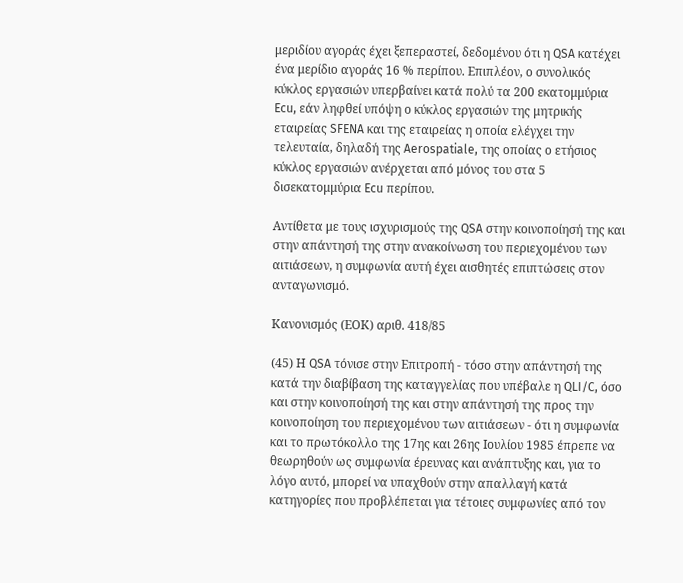μεριδίου αγοράς έχει ξεπεραστεί, δεδομένου ότι η QSA κατέχει ένα μερίδιο αγοράς 16 % περίπου. Επιπλέον, ο συνολικός κύκλος εργασιών υπερβαίνει κατά πολύ τα 200 εκατομμύρια Ecu, εάν ληφθεί υπόψη ο κύκλος εργασιών της μητρικής εταιρείας SFENA και της εταιρείας η οποία ελέγχει την τελευταία, δηλαδή της Aerospatiale, της οποίας ο ετήσιος κύκλος εργασιών ανέρχεται από μόνος του στα 5 δισεκατομμύρια Ecu περίπου.

Αντίθετα με τους ισχυρισμούς της QSA στην κοινοποίησή της και στην απάντησή της στην ανακοίνωση του περιεχομένου των αιτιάσεων, η συμφωνία αυτή έχει αισθητές επιπτώσεις στον ανταγωνισμό.

Κανονισμός (ΕΟΚ) αριθ. 418/85

(45) Η QSA τόνισε στην Επιτροπή - τόσο στην απάντησή της κατά την διαβίβαση της καταγγελίας που υπέβαλε η QLI/C, όσο και στην κοινοποίησή της και στην απάντησή της προς την κοινοποίηση του περιεχομένου των αιτιάσεων - ότι η συμφωνία και το πρωτόκολλο της 17ης και 26ης Ιουλίου 1985 έπρεπε να θεωρηθούν ως συμφωνία έρευνας και ανάπτυξης και, για το λόγο αυτό, μπορεί να υπαχθούν στην απαλλαγή κατά κατηγορίες που προβλέπεται για τέτοιες συμφωνίες από τον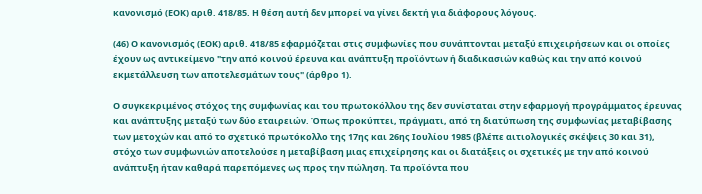κανονισμό (ΕΟΚ) αριθ. 418/85. Η θέση αυτή δεν μπορεί να γίνει δεκτή για διάφορους λόγους.

(46) Ο κανονισμός (ΕΟΚ) αριθ. 418/85 εφαρμόζεται στις συμφωνίες που συνάπτονται μεταξύ επιχειρήσεων και οι οποίες έχουν ως αντικείμενο "την από κοινού έρευνα και ανάπτυξη προϊόντων ή διαδικασιών καθώς και την από κοινού εκμετάλλευση των αποτελεσμάτων τους" (άρθρο 1).

Ο συγκεκριμένος στόχος της συμφωνίας και του πρωτοκόλλου της δεν συνίσταται στην εφαρμογή προγράμματος έρευνας και ανάπτυξης μεταξύ των δύο εταιρειών. Όπως προκύπτει, πράγματι, από τη διατύπωση της συμφωνίας μεταβίβασης των μετοχών και από το σχετικό πρωτόκολλο της 17ης και 26ης Ιουλίου 1985 (βλέπε αιτιολογικές σκέψεις 30 και 31), στόχο των συμφωνιών αποτελούσε η μεταβίβαση μιας επιχείρησης και οι διατάξεις οι σχετικές με την από κοινού ανάπτυξη ήταν καθαρά παρεπόμενες ως προς την πώληση. Τα προϊόντα που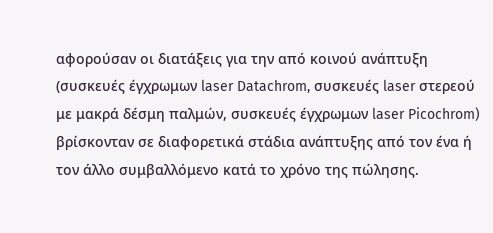αφορούσαν οι διατάξεις για την από κοινού ανάπτυξη (συσκευές έγχρωμων laser Datachrom, συσκευές laser στερεού με μακρά δέσμη παλμών, συσκευές έγχρωμων laser Picochrom) βρίσκονταν σε διαφορετικά στάδια ανάπτυξης από τον ένα ή τον άλλο συμβαλλόμενο κατά το χρόνο της πώλησης.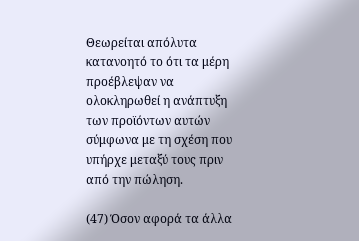Θεωρείται απόλυτα κατανοητό το ότι τα μέρη προέβλεψαν να ολοκληρωθεί η ανάπτυξη των προϊόντων αυτών σύμφωνα με τη σχέση που υπήρχε μεταξύ τους πριν από την πώληση.

(47) Όσον αφορά τα άλλα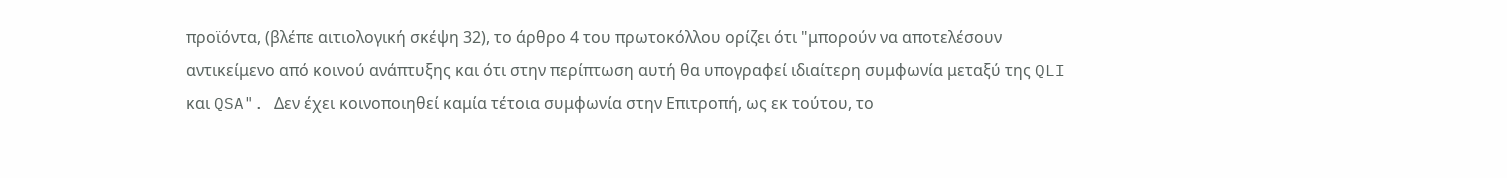προϊόντα, (βλέπε αιτιολογική σκέψη 32), το άρθρο 4 του πρωτοκόλλου ορίζει ότι "μπορούν να αποτελέσουν αντικείμενο από κοινού ανάπτυξης και ότι στην περίπτωση αυτή θα υπογραφεί ιδιαίτερη συμφωνία μεταξύ της QLI και QSA". Δεν έχει κοινοποιηθεί καμία τέτοια συμφωνία στην Επιτροπή, ως εκ τούτου, το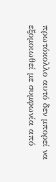πρωτόκολλο αυτό δεν μπορεί να εξομοιωθεί με συμφωνία από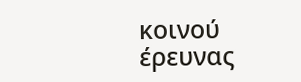κοινού έρευνας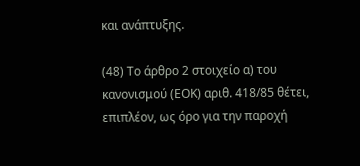και ανάπτυξης.

(48) Το άρθρο 2 στοιχείο α) του κανονισμού (ΕΟΚ) αριθ. 418/85 θέτει, επιπλέον, ως όρο για την παροχή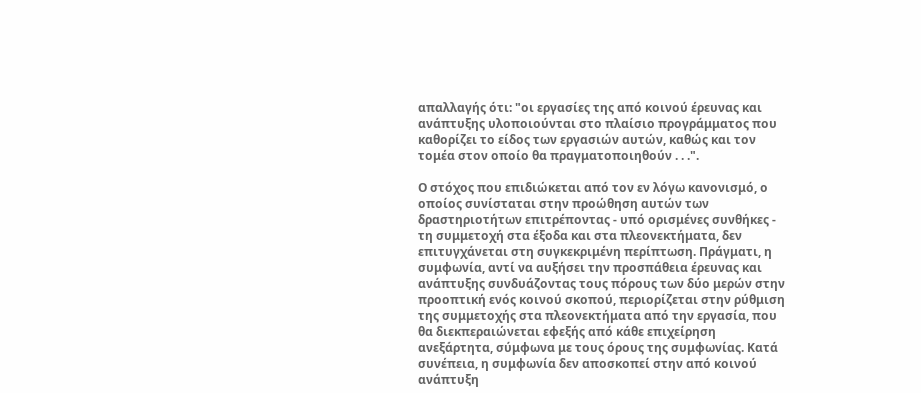απαλλαγής ότι: "οι εργασίες της από κοινού έρευνας και ανάπτυξης υλοποιούνται στο πλαίσιο προγράμματος που καθορίζει το είδος των εργασιών αυτών, καθώς και τον τομέα στον οποίο θα πραγματοποιηθούν . . .".

Ο στόχος που επιδιώκεται από τον εν λόγω κανονισμό, ο οποίος συνίσταται στην προώθηση αυτών των δραστηριοτήτων επιτρέποντας - υπό ορισμένες συνθήκες - τη συμμετοχή στα έξοδα και στα πλεονεκτήματα, δεν επιτυγχάνεται στη συγκεκριμένη περίπτωση. Πράγματι, η συμφωνία, αντί να αυξήσει την προσπάθεια έρευνας και ανάπτυξης συνδυάζοντας τους πόρους των δύο μερών στην προοπτική ενός κοινού σκοπού, περιορίζεται στην ρύθμιση της συμμετοχής στα πλεονεκτήματα από την εργασία, που θα διεκπεραιώνεται εφεξής από κάθε επιχείρηση ανεξάρτητα, σύμφωνα με τους όρους της συμφωνίας. Κατά συνέπεια, η συμφωνία δεν αποσκοπεί στην από κοινού ανάπτυξη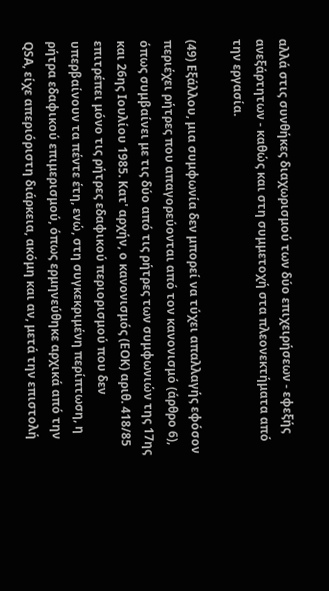αλλά στις συνθήκες διαχωρισμού των δύο επιχειρήσεων - εφεξής ανεξάρτητων - καθώς και στη συμμετοχή στα πλεονεκτήματα από την εργασία.

(49) Εξάλλου, μια συμφωνία δεν μπορεί να τύχει απαλλαγής εφόσον περιέχει ρήτρες που απαγορεύονται από τον κανονισμό (άρθρο 6), όπως συμβαίνει με τις δύο από τις ρήτρες των συμφωνιών της 17ης και 26ης Ιουλίου 1985. Κατ' αρχήν, ο κανονισμός (ΕΟΚ) αριθ. 418/85 επιτρέπει μόνο τις ρήτρες εδαφικού περιορισμού που δεν υπερβαίνουν τα πέντε έτη, ενώ, στη συγκεκριμένη περίπτωση, η ρήτρα εδαφικού επιμερισμού, όπως ερμηνεύθηκε αρχικά από την QSA, είχε απεριόριστη διάρκεια, ακόμη και αν, μετά την επιστολή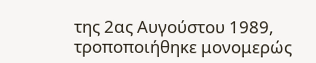της 2ας Αυγούστου 1989, τροποποιήθηκε μονομερώς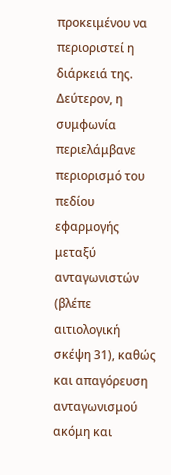προκειμένου να περιοριστεί η διάρκειά της. Δεύτερον, η συμφωνία περιελάμβανε περιορισμό του πεδίου εφαρμογής μεταξύ ανταγωνιστών (βλέπε αιτιολογική σκέψη 31), καθώς και απαγόρευση ανταγωνισμού ακόμη και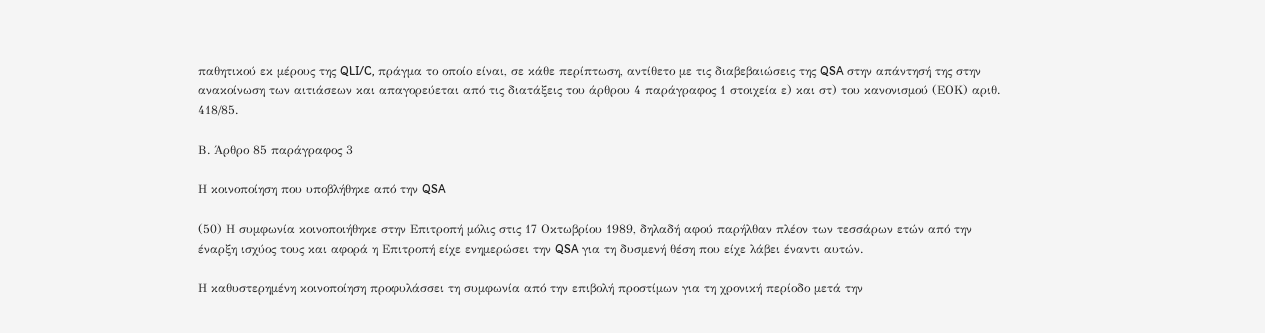παθητικού εκ μέρους της QLI/C, πράγμα το οποίο είναι, σε κάθε περίπτωση, αντίθετο με τις διαβεβαιώσεις της QSA στην απάντησή της στην ανακοίνωση των αιτιάσεων και απαγορεύεται από τις διατάξεις του άρθρου 4 παράγραφος 1 στοιχεία ε) και στ) του κανονισμού (ΕΟΚ) αριθ. 418/85.

Β. Άρθρο 85 παράγραφος 3

Η κοινοποίηση που υποβλήθηκε από την QSA

(50) Η συμφωνία κοινοποιήθηκε στην Επιτροπή μόλις στις 17 Οκτωβρίου 1989, δηλαδή αφού παρήλθαν πλέον των τεσσάρων ετών από την έναρξη ισχύος τους και αφορά η Επιτροπή είχε ενημερώσει την QSA για τη δυσμενή θέση που είχε λάβει έναντι αυτών.

Η καθυστερημένη κοινοποίηση προφυλάσσει τη συμφωνία από την επιβολή προστίμων για τη χρονική περίοδο μετά την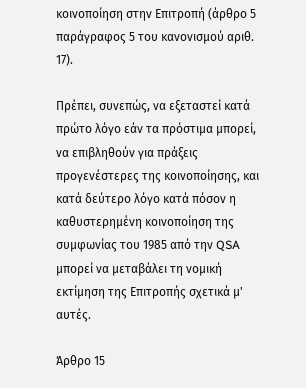κοινοποίηση στην Επιτροπή (άρθρο 5 παράγραφος 5 του κανονισμού αριθ. 17).

Πρέπει, συνεπώς, να εξεταστεί κατά πρώτο λόγο εάν τα πρόστιμα μπορεί, να επιβληθούν για πράξεις προγενέστερες της κοινοποίησης, και κατά δεύτερο λόγο κατά πόσον η καθυστερημένη κοινοποίηση της συμφωνίας του 1985 από την QSA μπορεί να μεταβάλει τη νομική εκτίμηση της Επιτροπής σχετικά μ' αυτές.

Άρθρο 15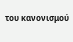του κανονισμού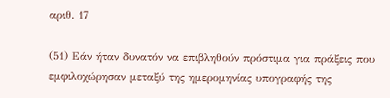αριθ. 17

(51) Εάν ήταν δυνατόν να επιβληθούν πρόστιμα για πράξεις που εμφιλοχώρησαν μεταξύ της ημερομηνίας υπογραφής της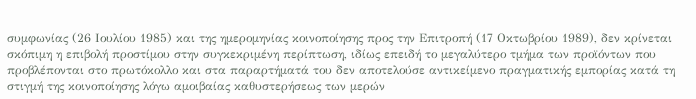συμφωνίας (26 Ιουλίου 1985) και της ημερομηνίας κοινοποίησης προς την Επιτροπή (17 Οκτωβρίου 1989), δεν κρίνεται σκόπιμη η επιβολή προστίμου στην συγκεκριμένη περίπτωση, ιδίως επειδή το μεγαλύτερο τμήμα των προϊόντων που προβλέπονται στο πρωτόκολλο και στα παραρτήματά του δεν αποτελούσε αντικείμενο πραγματικής εμπορίας κατά τη στιγμή της κοινοποίησης λόγω αμοιβαίας καθυστερήσεως των μερών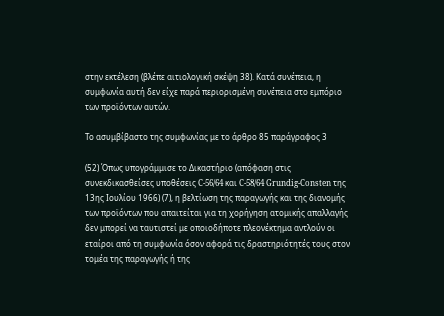στην εκτέλεση (βλέπε αιτιολογική σκέψη 38). Κατά συνέπεια, η συμφωνία αυτή δεν είχε παρά περιορισμένη συνέπεια στο εμπόριο των προϊόντων αυτών.

Το ασυμβίβαστο της συμφωνίας με το άρθρο 85 παράγραφος 3

(52) Όπως υπογράμμισε το Δικαστήριο (απόφαση στις συνεκδικασθείσες υποθέσεις C-56/64 και C-58/64 Grundig-Consten της 13ης Ιουλίου 1966) (7), η βελτίωση της παραγωγής και της διανομής των προϊόντων που απαιτείται για τη χορήγηση ατομικής απαλλαγής δεν μπορεί να ταυτιστεί με οποιοδήποτε πλεονέκτημα αντλούν οι εταίροι από τη συμφωνία όσον αφορά τις δραστηριότητές τους στον τομέα της παραγωγής ή της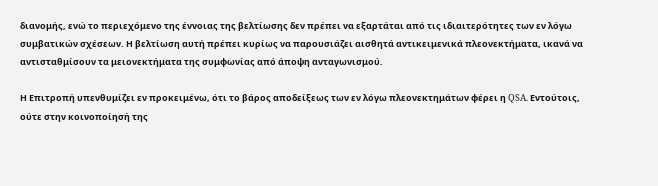διανομής, ενώ το περιεχόμενο της έννοιας της βελτίωσης δεν πρέπει να εξαρτάται από τις ιδιαιτερότητες των εν λόγω συμβατικών σχέσεων. Η βελτίωση αυτή πρέπει κυρίως να παρουσιάζει αισθητά αντικειμενικά πλεονεκτήματα, ικανά να αντισταθμίσουν τα μειονεκτήματα της συμφωνίας από άποψη ανταγωνισμού.

Η Επιτροπή υπενθυμίζει εν προκειμένω, ότι το βάρος αποδείξεως των εν λόγω πλεονεκτημάτων φέρει η QSA. Εντούτοις, ούτε στην κοινοποίησή της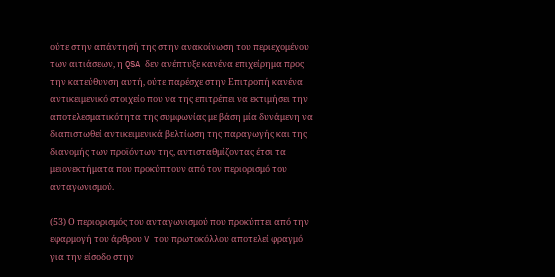ούτε στην απάντησή της στην ανακοίνωση του περιεχομένου των αιτιάσεων, η QSA δεν ανέπτυξε κανένα επιχείρημα προς την κατεύθυνση αυτή, ούτε παρέσχε στην Επιτροπή κανένα αντικειμενικό στοιχείο που να της επιτρέπει να εκτιμήσει την αποτελεσματικότητα της συμφωνίας με βάση μία δυνάμενη να διαπιστωθεί αντικειμενικά βελτίωση της παραγωγής και της διανομής των προϊόντων της, αντισταθμίζοντας έτσι τα μειονεκτήματα που προκύπτουν από τον περιορισμό του ανταγωνισμού.

(53) Ο περιορισμός του ανταγωνισμού που προκύπτει από την εφαρμογή του άρθρου V του πρωτοκόλλου αποτελεί φραγμό για την είσοδο στην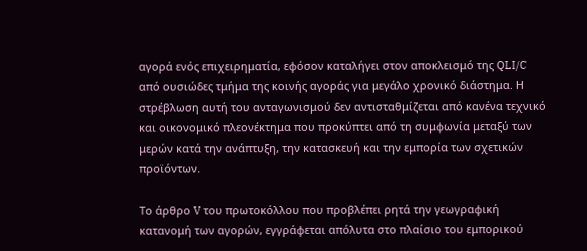αγορά ενός επιχειρηματία, εφόσον καταλήγει στον αποκλεισμό της QLI/C από ουσιώδες τμήμα της κοινής αγοράς για μεγάλο χρονικό διάστημα. Η στρέβλωση αυτή του ανταγωνισμού δεν αντισταθμίζεται από κανένα τεχνικό και οικονομικό πλεονέκτημα που προκύπτει από τη συμφωνία μεταξύ των μερών κατά την ανάπτυξη, την κατασκευή και την εμπορία των σχετικών προϊόντων.

Το άρθρο V του πρωτοκόλλου που προβλέπει ρητά την γεωγραφική κατανομή των αγορών, εγγράφεται απόλυτα στο πλαίσιο του εμπορικού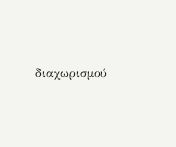διαχωρισμού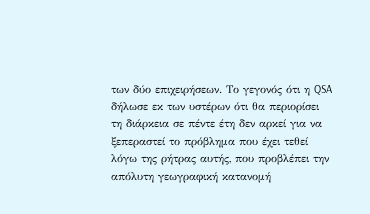των δύο επιχειρήσεων. Το γεγονός ότι η QSA δήλωσε εκ των υστέρων ότι θα περιορίσει τη διάρκεια σε πέντε έτη δεν αρκεί για να ξεπεραστεί το πρόβλημα που έχει τεθεί λόγω της ρήτρας αυτής, που προβλέπει την απόλυτη γεωγραφική κατανομή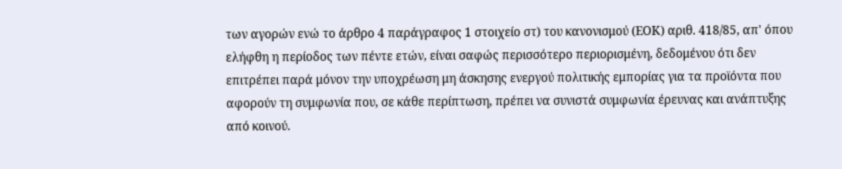των αγορών ενώ το άρθρο 4 παράγραφος 1 στοιχείο στ) του κανονισμού (ΕΟΚ) αριθ. 418/85, απ' όπου ελήφθη η περίοδος των πέντε ετών, είναι σαφώς περισσότερο περιορισμένη, δεδομένου ότι δεν επιτρέπει παρά μόνον την υποχρέωση μη άσκησης ενεργού πολιτικής εμπορίας για τα προϊόντα που αφορούν τη συμφωνία που, σε κάθε περίπτωση, πρέπει να συνιστά συμφωνία έρευνας και ανάπτυξης από κοινού.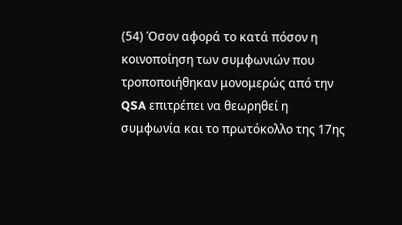(54) Όσον αφορά το κατά πόσον η κοινοποίηση των συμφωνιών που τροποποιήθηκαν μονομερώς από την QSA επιτρέπει να θεωρηθεί η συμφωνία και το πρωτόκολλο της 17ης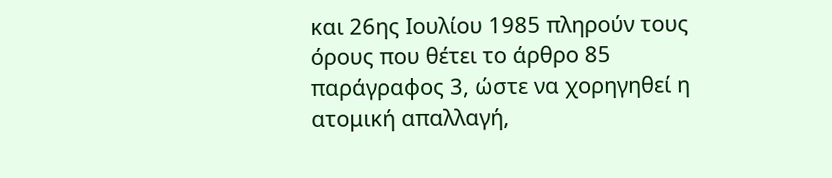και 26ης Ιουλίου 1985 πληρούν τους όρους που θέτει το άρθρο 85 παράγραφος 3, ώστε να χορηγηθεί η ατομική απαλλαγή,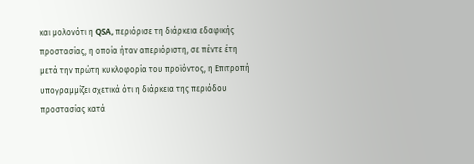και μολονότι η QSA, περιόρισε τη διάρκεια εδαφικής προστασίας, η οποία ήταν απεριόριστη, σε πέντε έτη μετά την πρώτη κυκλοφορία του προϊόντος, η Επιτροπή υπογραμμίζει σχετικά ότι η διάρκεια της περιόδου προστασίας κατά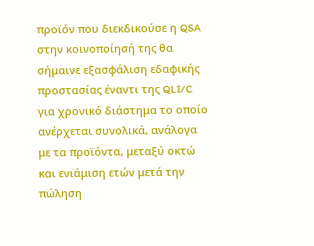προϊόν που διεκδικούσε η QSA στην κοινοποίησή της θα σήμαινε εξασφάλιση εδαφικής προστασίας έναντι της QLI/C για χρονικό διάστημα το οποίο ανέρχεται συνολικά, ανάλογα με τα προϊόντα, μεταξύ οκτώ και ενιάμιση ετών μετά την πώληση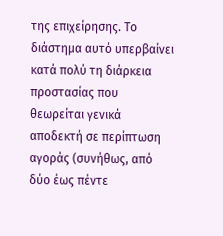της επιχείρησης. Το διάστημα αυτό υπερβαίνει κατά πολύ τη διάρκεια προστασίας που θεωρείται γενικά αποδεκτή σε περίπτωση αγοράς (συνήθως, από δύο έως πέντε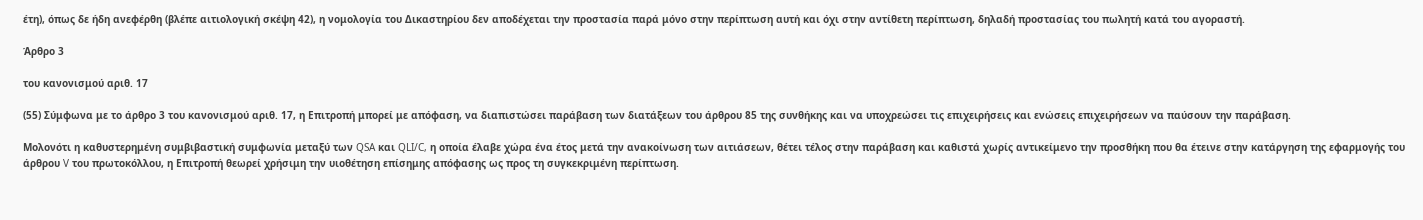έτη), όπως δε ήδη ανεφέρθη (βλέπε αιτιολογική σκέψη 42), η νομολογία του Δικαστηρίου δεν αποδέχεται την προστασία παρά μόνο στην περίπτωση αυτή και όχι στην αντίθετη περίπτωση, δηλαδή προστασίας του πωλητή κατά του αγοραστή.

Άρθρο 3

του κανονισμού αριθ. 17

(55) Σύμφωνα με το άρθρο 3 του κανονισμού αριθ. 17, η Επιτροπή μπορεί με απόφαση, να διαπιστώσει παράβαση των διατάξεων του άρθρου 85 της συνθήκης και να υποχρεώσει τις επιχειρήσεις και ενώσεις επιχειρήσεων να παύσουν την παράβαση.

Μολονότι η καθυστερημένη συμβιβαστική συμφωνία μεταξύ των QSA και QLI/C, η οποία έλαβε χώρα ένα έτος μετά την ανακοίνωση των αιτιάσεων, θέτει τέλος στην παράβαση και καθιστά χωρίς αντικείμενο την προσθήκη που θα έτεινε στην κατάργηση της εφαρμογής του άρθρου V του πρωτοκόλλου, η Επιτροπή θεωρεί χρήσιμη την υιοθέτηση επίσημης απόφασης ως προς τη συγκεκριμένη περίπτωση.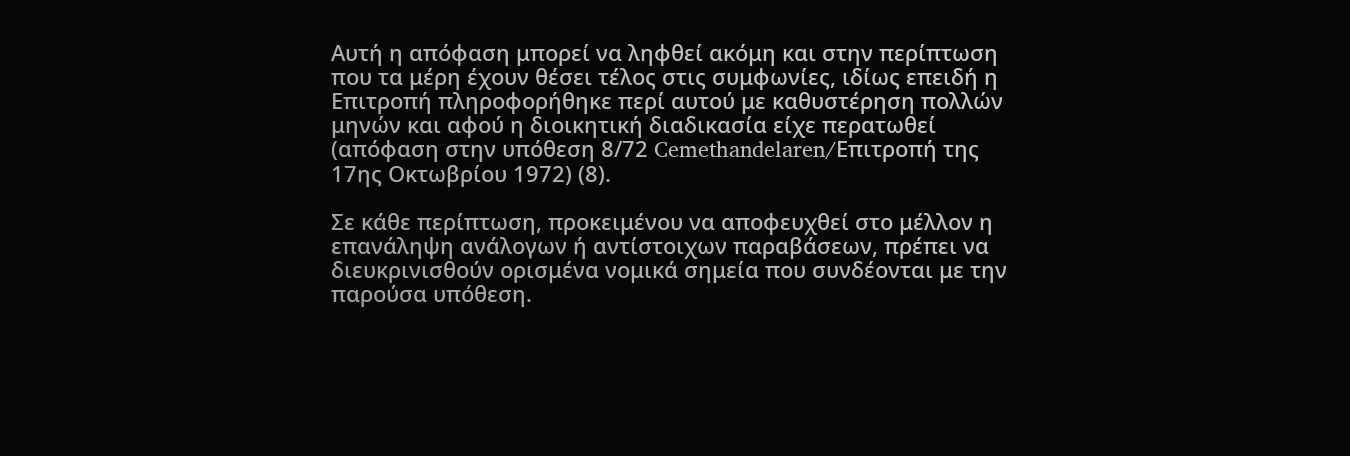Αυτή η απόφαση μπορεί να ληφθεί ακόμη και στην περίπτωση που τα μέρη έχουν θέσει τέλος στις συμφωνίες, ιδίως επειδή η Επιτροπή πληροφορήθηκε περί αυτού με καθυστέρηση πολλών μηνών και αφού η διοικητική διαδικασία είχε περατωθεί (απόφαση στην υπόθεση 8/72 Cemethandelaren/Επιτροπή της 17ης Οκτωβρίου 1972) (8).

Σε κάθε περίπτωση, προκειμένου να αποφευχθεί στο μέλλον η επανάληψη ανάλογων ή αντίστοιχων παραβάσεων, πρέπει να διευκρινισθούν ορισμένα νομικά σημεία που συνδέονται με την παρούσα υπόθεση.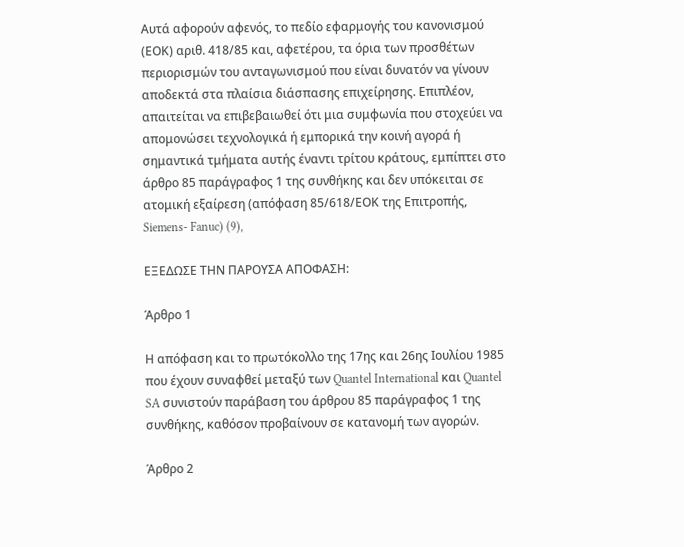Αυτά αφορούν αφενός, το πεδίο εφαρμογής του κανονισμού (ΕΟΚ) αριθ. 418/85 και, αφετέρου, τα όρια των προσθέτων περιορισμών του ανταγωνισμού που είναι δυνατόν να γίνουν αποδεκτά στα πλαίσια διάσπασης επιχείρησης. Επιπλέον, απαιτείται να επιβεβαιωθεί ότι μια συμφωνία που στοχεύει να απομονώσει τεχνολογικά ή εμπορικά την κοινή αγορά ή σημαντικά τμήματα αυτής έναντι τρίτου κράτους, εμπίπτει στο άρθρο 85 παράγραφος 1 της συνθήκης και δεν υπόκειται σε ατομική εξαίρεση (απόφαση 85/618/ΕΟΚ της Επιτροπής, Siemens- Fanuc) (9),

ΕΞΕΔΩΣΕ ΤΗΝ ΠΑΡΟΥΣΑ ΑΠΟΦΑΣΗ:

Άρθρο 1

Η απόφαση και το πρωτόκολλο της 17ης και 26ης Ιουλίου 1985 που έχουν συναφθεί μεταξύ των Quantel International και Quantel SA συνιστούν παράβαση του άρθρου 85 παράγραφος 1 της συνθήκης, καθόσον προβαίνουν σε κατανομή των αγορών.

Άρθρο 2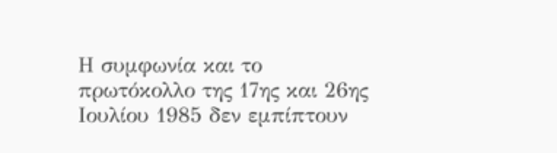Η συμφωνία και το πρωτόκολλο της 17ης και 26ης Ιουλίου 1985 δεν εμπίπτουν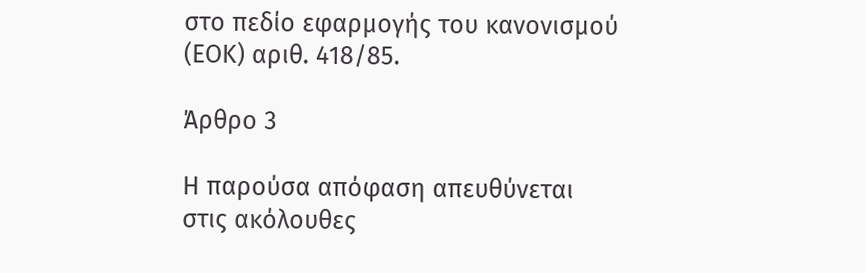στο πεδίο εφαρμογής του κανονισμού (ΕΟΚ) αριθ. 418/85.

Άρθρο 3

Η παρούσα απόφαση απευθύνεται στις ακόλουθες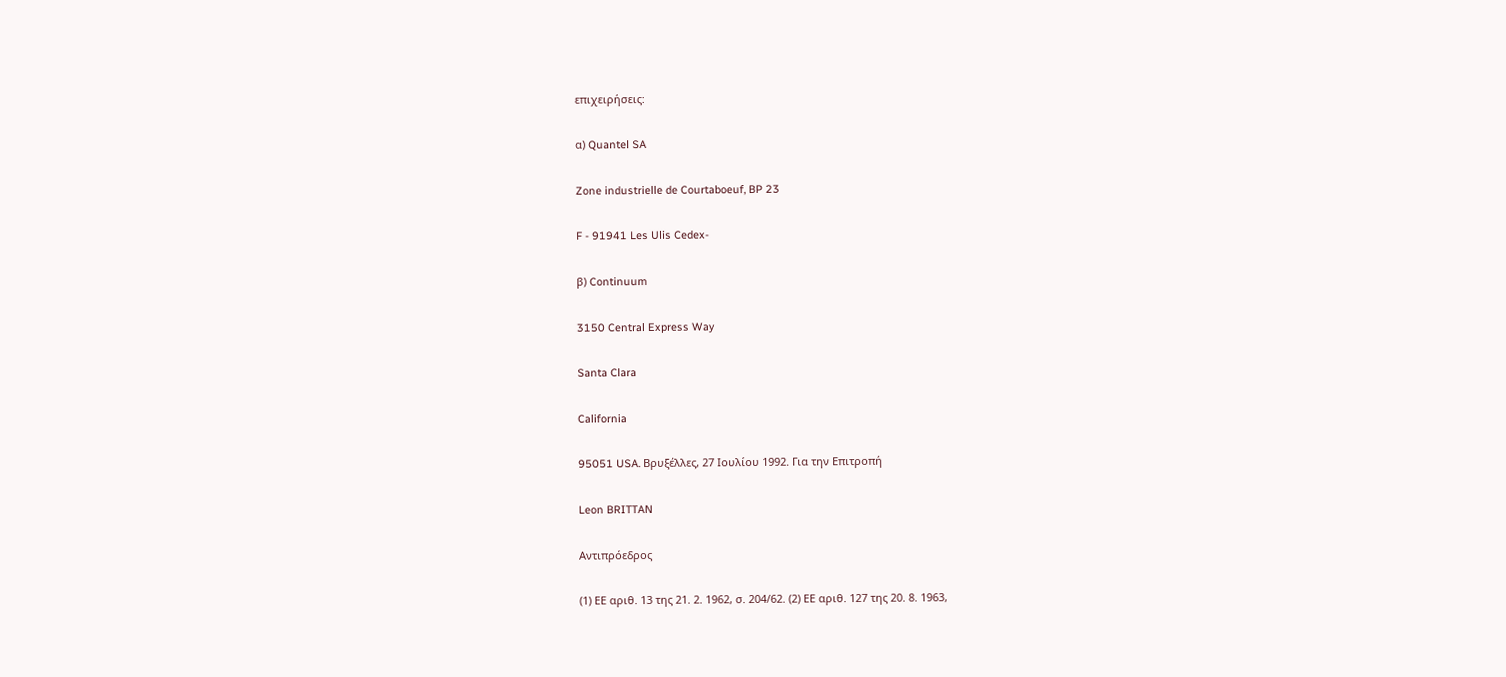επιχειρήσεις:

α) Quantel SA

Zone industrielle de Courtaboeuf, BP 23

F - 91941 Les Ulis Cedex-

β) Continuum

3150 Central Express Way

Santa Clara

California

95051 USA. Βρυξέλλες, 27 Ιουλίου 1992. Για την Επιτροπή

Leon BRITTAN

Αντιπρόεδρος

(1) ΕΕ αριθ. 13 της 21. 2. 1962, σ. 204/62. (2) ΕΕ αριθ. 127 της 20. 8. 1963,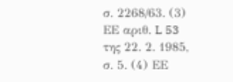σ. 2268/63. (3) ΕΕ αριθ. L 53 της 22. 2. 1985, σ. 5. (4) ΕΕ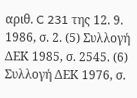αριθ. C 231 της 12. 9. 1986, σ. 2. (5) Συλλογή ΔΕΚ 1985, σ. 2545. (6) Συλλογή ΔΕΚ 1976, σ.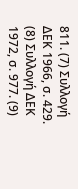811. (7) Συλλογή ΔΕΚ 1966, σ. 429. (8) Συλλογή ΔΕΚ 1972, σ. 977. (9)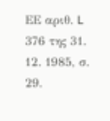ΕΕ αριθ. L 376 της 31. 12. 1985, σ. 29.